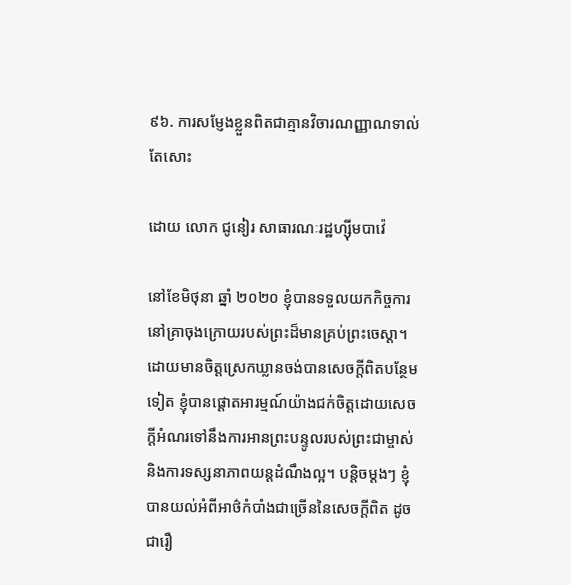៩៦. ការសម្ញែងខ្លួនពិតជាគ្មានវិចារណញ្ញាណទាល់តែសោះ

ដោយ លោក ជូនៀរ សាធារណៈរដ្ឋហ្ស៊ីមបាវ៉េ

នៅខែមិថុនា ឆ្នាំ ២០២០ ខ្ញុំបានទទួលយកកិច្ចការនៅគ្រាចុងក្រោយរបស់ព្រះដ៏មានគ្រប់ព្រះចេស្ដា។ ដោយមានចិត្តស្រេកឃ្លានចង់បានសេចក្តីពិតបន្ថែមទៀត ខ្ញុំបានផ្ដោតអារម្មណ៍យ៉ាងជក់ចិត្តដោយសេចក្តីអំណរទៅនឹងការអានព្រះបន្ទូលរបស់ព្រះជាម្ចាស់ និងការទស្សនាភាពយន្តដំណឹងល្អ។ បន្តិចម្ដងៗ ខ្ញុំបានយល់អំពីអាថ៌កំបាំងជាច្រើននៃសេចក្តីពិត ដូចជារឿ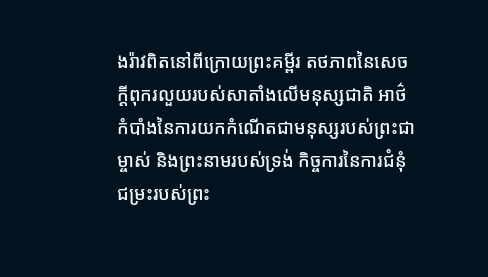ងរ៉ាវពិតនៅពីក្រោយព្រះគម្ពីរ តថភាពនៃសេចក្តីពុករលួយរបស់សាតាំងលើមនុស្សជាតិ អាថ៌កំបាំងនៃការយកកំណើតជាមនុស្សរបស់ព្រះជាម្ចាស់ និងព្រះនាមរបស់ទ្រង់ កិច្ចការនៃការជំនុំជម្រះរបស់ព្រះ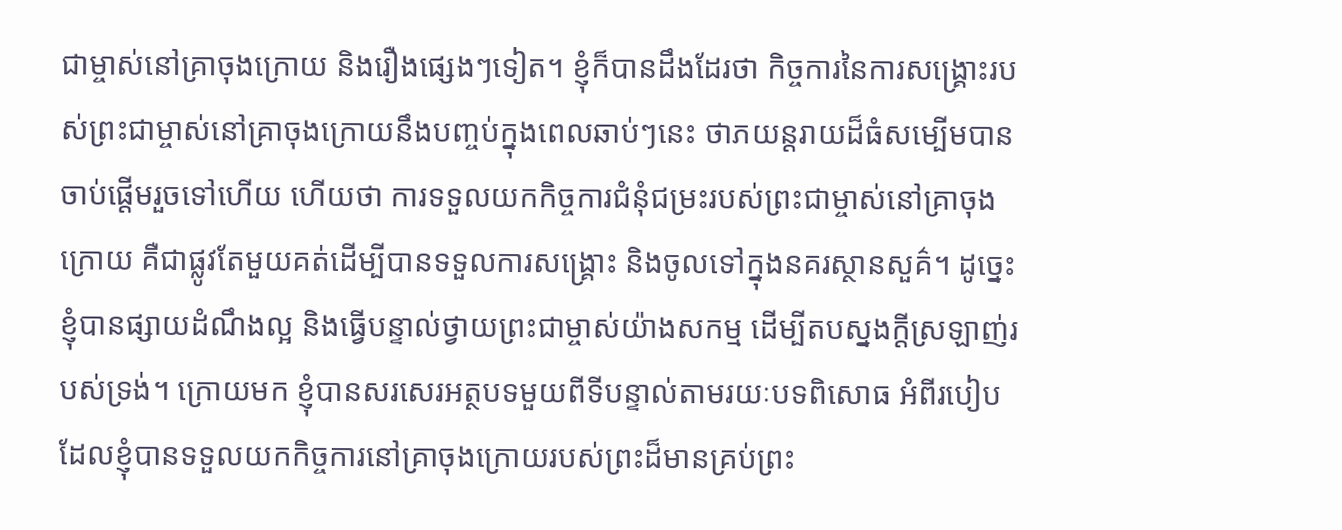ជាម្ចាស់នៅគ្រាចុងក្រោយ និងរឿងផ្សេងៗទៀត។ ខ្ញុំក៏បានដឹងដែរថា កិច្ចការនៃការសង្រ្គោះរបស់ព្រះជាម្ចាស់នៅគ្រាចុងក្រោយនឹងបញ្ចប់ក្នុងពេលឆាប់ៗនេះ ថាភយន្តរាយដ៏ធំសម្បើមបានចាប់ផ្តើមរួចទៅហើយ ហើយថា ការទទួលយកកិច្ចការជំនុំជម្រះរបស់ព្រះជាម្ចាស់នៅគ្រាចុងក្រោយ គឺជាផ្លូវតែមួយគត់ដើម្បីបានទទួលការសង្គ្រោះ និងចូលទៅក្នុងនគរស្ថានសួគ៌។ ដូច្នេះ ខ្ញុំបានផ្សាយដំណឹងល្អ និងធ្វើបន្ទាល់ថ្វាយព្រះជាម្ចាស់យ៉ាងសកម្ម ដើម្បីតបស្នងក្ដីស្រឡាញ់របស់ទ្រង់។ ក្រោយមក ខ្ញុំបានសរសេរអត្ថបទមួយពីទីបន្ទាល់តាមរយៈបទពិសោធ អំពីរបៀបដែលខ្ញុំបានទទួលយកកិច្ចការនៅគ្រាចុងក្រោយរបស់ព្រះដ៏មានគ្រប់ព្រះ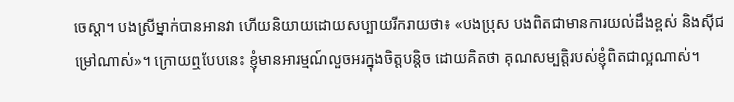ចេស្ដា។ បងស្រីម្នាក់បានអានវា ហើយនិយាយដោយសប្បាយរីករាយថា៖ «បងប្រុស បងពិតជាមានការយល់ដឹងខ្ពស់ និងស៊ីជម្រៅណាស់»។ ក្រោយឮបែបនេះ ខ្ញុំមានអារម្មណ៍លួចអរក្នុងចិត្តបន្តិច ដោយគិតថា គុណសម្បត្តិរបស់ខ្ញុំពិតជាល្អណាស់។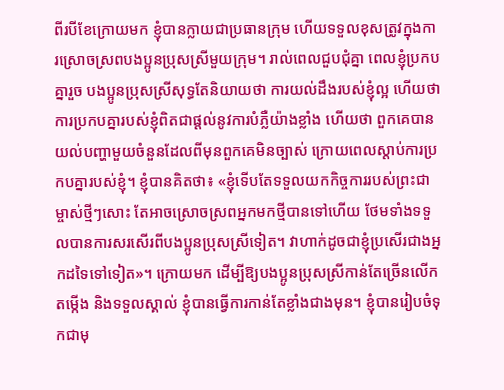ពីរបីខែក្រោយមក ខ្ញុំបានក្លាយជាប្រធានក្រុម ហើយទទួលខុសត្រូវក្នុងការស្រោចស្រពបងប្អូនប្រុសស្រីមួយក្រុម។ រាល់ពេលជួបជុំគ្នា ពេលខ្ញុំប្រកបគ្នារួច បងប្អូនប្រុសស្រីសុទ្ធតែនិយាយថា ការយល់ដឹងរបស់ខ្ញុំល្អ ហើយថាការប្រកបគ្នារបស់ខ្ញុំពិតជាផ្តល់នូវការបំភ្លឺយ៉ាងខ្លាំង ហើយថា ពួកគេបានយល់បញ្ហាមួយចំនួនដែលពីមុនពួកគេមិនច្បាស់ ក្រោយពេលស្ដាប់ការប្រកបគ្នារបស់ខ្ញុំ។ ខ្ញុំបានគិតថា៖ «ខ្ញុំទើបតែទទួលយកកិច្ចការរបស់ព្រះជាម្ចាស់ថ្មីៗសោះ តែអាចស្រោចស្រពអ្នកមកថ្មីបានទៅហើយ ថែមទាំងទទួលបានការសរសើរពីបងប្អូនប្រុសស្រីទៀត។ វាហាក់ដូចជាខ្ញុំប្រសើរជាងអ្នកដទៃទៅទៀត»។ ក្រោយមក ដើម្បីឱ្យបងប្អូនប្រុសស្រីកាន់តែច្រើនលើកតម្កើង និងទទួលស្គាល់ ខ្ញុំបានធ្វើការកាន់តែខ្លាំងជាងមុន។ ខ្ញុំបានរៀបចំទុកជាមុ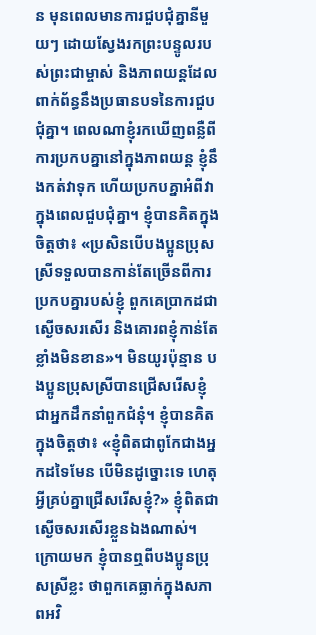ន មុនពេលមានការជួបជុំគ្នានីមួយៗ ដោយស្វែងរកព្រះបន្ទូលរបស់ព្រះជាម្ចាស់ និងភាពយន្តដែលពាក់ព័ន្ធនឹងប្រធានបទនៃការជួបជុំគ្នា។ ពេលណាខ្ញុំរកឃើញពន្លឺពីការប្រកបគ្នានៅក្នុងភាពយន្ត ខ្ញុំនឹងកត់វាទុក ហើយប្រកបគ្នាអំពីវាក្នុងពេលជួបជុំគ្នា។ ខ្ញុំបានគិតក្នុងចិត្តថា៖ «ប្រសិនបើបងប្អូនប្រុសស្រីទទួលបានកាន់តែច្រើនពីការប្រកបគ្នារបស់ខ្ញុំ ពួកគេប្រាកដជាស្ងើចសរសើរ និងគោរពខ្ញុំកាន់តែខ្លាំងមិនខាន»។ មិនយូរប៉ុន្មាន បងប្អូនប្រុសស្រីបានជ្រើសរើសខ្ញុំជាអ្នកដឹកនាំពួកជំនុំ។ ខ្ញុំបានគិតក្នុងចិត្តថា៖ «ខ្ញុំពិតជាពូកែជាងអ្នកដទៃមែន បើមិនដូច្នោះទេ ហេតុអ្វីគ្រប់គ្នាជ្រើសរើសខ្ញុំ?» ខ្ញុំពិតជាស្ងើចសរសើរខ្លួនឯងណាស់។ ក្រោយមក ខ្ញុំបានឮពីបងប្អូនប្រុសស្រីខ្លះ ថាពួកគេធ្លាក់ក្នុងសភាពអវិ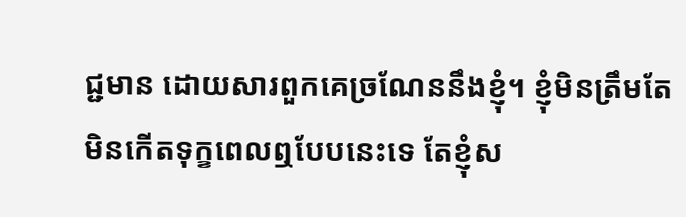ជ្ជមាន ដោយសារពួកគេច្រណែននឹងខ្ញុំ។ ខ្ញុំមិនត្រឹមតែមិនកើតទុក្ខពេលឮបែបនេះទេ តែខ្ញុំស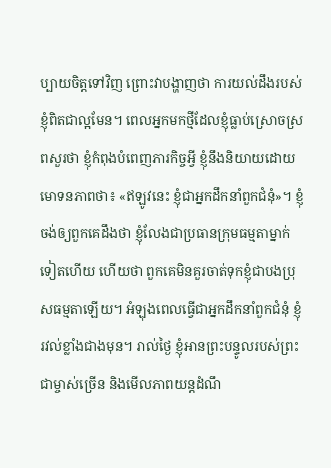ប្បាយចិត្តទៅវិញ ព្រោះវាបង្ហាញថា ការយល់ដឹងរបស់ខ្ញុំពិតជាល្អមែន។ ពេលអ្នកមកថ្មីដែលខ្ញុំធ្លាប់ស្រោចស្រពសួរថា ខ្ញុំកំពុងបំពេញភារកិច្ចអ្វី ខ្ញុំនឹងនិយាយដោយមោទនភាពថា៖ «ឥឡូវនេះ ខ្ញុំជាអ្នកដឹកនាំពួកជំនុំ»។ ខ្ញុំចង់ឲ្យពួកគេដឹងថា ខ្ញុំលែងជាប្រធានក្រុមធម្មតាម្នាក់ទៀតហើយ ហើយថា ពួកគេមិនគួរចាត់ទុកខ្ញុំជាបងប្រុសធម្មតាឡើយ។ អំឡុងពេលធ្វើជាអ្នកដឹកនាំពួកជំនុំ ខ្ញុំរវល់ខ្លាំងជាងមុន។ រាល់ថ្ងៃ ខ្ញុំអានព្រះបន្ទូលរបស់ព្រះជាម្ចាស់ច្រើន និងមើលភាពយន្តដំណឹ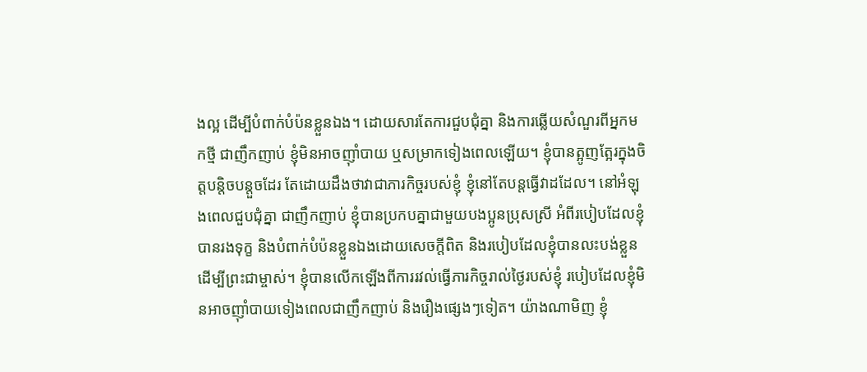ងល្អ ដើម្បីបំពាក់បំប៉នខ្លួនឯង។ ដោយសារតែការជួបជុំគ្នា និងការឆ្លើយសំណួរពីអ្នកមកថ្មី ជាញឹកញាប់ ខ្ញុំមិនអាចញ៉ាំបាយ ឬសម្រាកទៀងពេលឡើយ។ ខ្ញុំបានត្អូញត្អែរក្នុងចិត្តបន្តិចបន្តួចដែរ តែដោយដឹងថាវាជាភារកិច្ចរបស់ខ្ញុំ ខ្ញុំនៅតែបន្តធ្វើវាដដែល។ នៅអំឡុងពេលជួបជុំគ្នា ជាញឹកញាប់ ខ្ញុំបានប្រកបគ្នាជាមួយបងប្អូនប្រុសស្រី អំពីរបៀបដែលខ្ញុំបានរងទុក្ខ និងបំពាក់បំប៉នខ្លួនឯងដោយសេចក្តីពិត និងរបៀបដែលខ្ញុំបានលះបង់ខ្លួនដើម្បីព្រះជាម្ចាស់។ ខ្ញុំបានលើកឡើងពីការរវល់ធ្វើភារកិច្ចរាល់ថ្ងៃរបស់ខ្ញុំ របៀបដែលខ្ញុំមិនអាចញ៉ាំបាយទៀងពេលជាញឹកញាប់ និងរឿងផ្សេងៗទៀត។ យ៉ាងណាមិញ ខ្ញុំ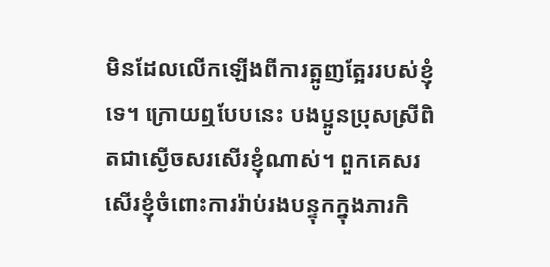មិនដែលលើកឡើងពីការត្អូញត្អែររបស់ខ្ញុំទេ។ ក្រោយឮបែបនេះ បងប្អូនប្រុសស្រីពិតជាស្ងើចសរសើរខ្ញុំណាស់។ ពួកគេសរសើរខ្ញុំចំពោះការរ៉ាប់រងបន្ទុកក្នុងភារកិ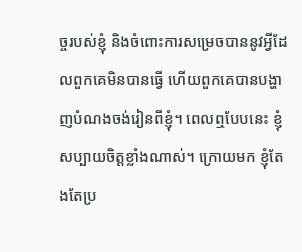ច្ចរបស់ខ្ញុំ និងចំពោះការសម្រេចបាននូវអ្វីដែលពួកគេមិនបានធ្វើ ហើយពួកគេបានបង្ហាញបំណងចង់រៀនពីខ្ញុំ។ ពេលឮបែបនេះ ខ្ញុំសប្បាយចិត្តខ្លាំងណាស់។ ក្រោយមក ខ្ញុំតែងតែប្រ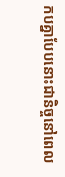កបគ្នាបែបនោះជានិច្ចនៅពេល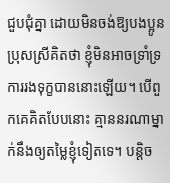ជួបជុំគ្នា ដោយមិនចង់ឱ្យបងប្អូនប្រុសស្រីគិតថា ខ្ញុំមិនអាចទ្រាំទ្រការរងទុក្ខបាននោះឡើយ។ បើពួកគេគិតបែបនោះ គ្មាននរណាម្នាក់នឹងឲ្យតម្លៃខ្ញុំទៀតទេ។ បន្តិច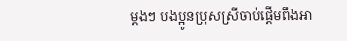ម្ដងៗ បងប្អូនប្រុសស្រីចាប់ផ្ដើមពឹងអា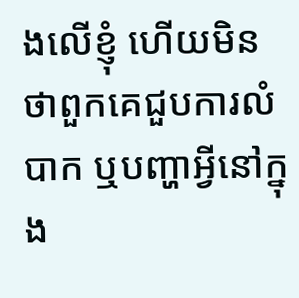ងលើខ្ញុំ ហើយមិនថាពួកគេជួបការលំបាក ឬបញ្ហាអ្វីនៅក្នុង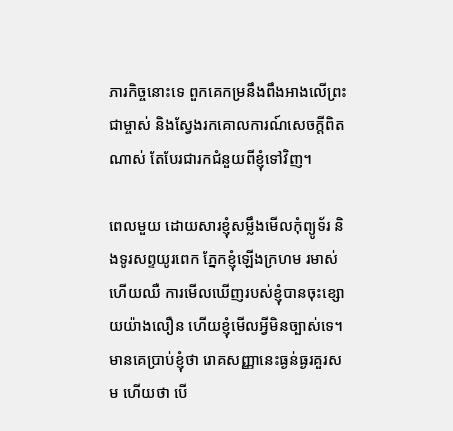ភារកិច្ចនោះទេ ពួកគេកម្រនឹងពឹងអាងលើព្រះជាម្ចាស់ និងស្វែងរកគោលការណ៍សេចក្ដីពិតណាស់ តែបែរជារកជំនួយពីខ្ញុំទៅវិញ។

ពេលមួយ ដោយសារខ្ញុំសម្លឹងមើលកុំព្យូទ័រ និងទូរសព្ទយូរពេក ភ្នែកខ្ញុំឡើងក្រហម រមាស់ ហើយឈឺ ការមើលឃើញរបស់ខ្ញុំបានចុះខ្សោយយ៉ាងលឿន ហើយខ្ញុំមើលអ្វីមិនច្បាស់ទេ។ មានគេប្រាប់ខ្ញុំថា រោគសញ្ញានេះធ្ងន់ធ្ងរគួរសម ហើយថា បើ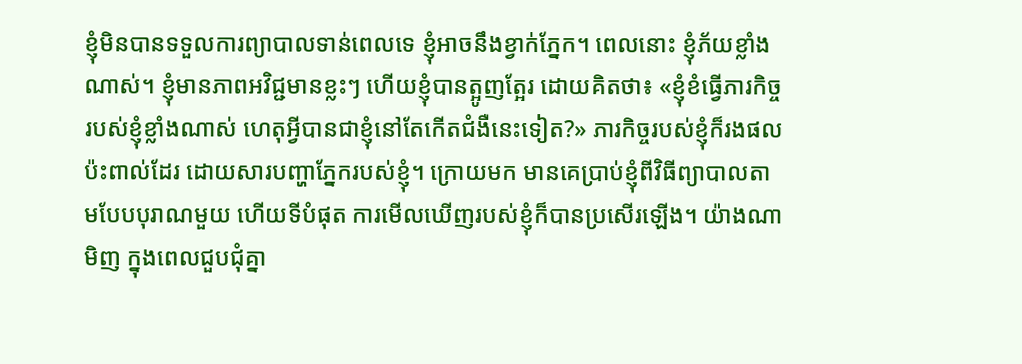ខ្ញុំមិនបានទទួលការព្យាបាលទាន់ពេលទេ ខ្ញុំអាចនឹងខ្វាក់ភ្នែក។ ពេលនោះ ខ្ញុំភ័យខ្លាំងណាស់។ ខ្ញុំមានភាពអវិជ្ជមានខ្លះៗ ហើយខ្ញុំបានត្អូញត្អែរ ដោយគិតថា៖ «ខ្ញុំខំធ្វើភារកិច្ចរបស់ខ្ញុំខ្លាំងណាស់ ហេតុអ្វីបានជាខ្ញុំនៅតែកើតជំងឺនេះទៀត?» ភារកិច្ចរបស់ខ្ញុំក៏រងផលប៉ះពាល់ដែរ ដោយសារបញ្ហាភ្នែករបស់ខ្ញុំ។ ក្រោយមក មានគេប្រាប់ខ្ញុំពីវិធីព្យាបាលតាមបែបបុរាណមួយ ហើយទីបំផុត ការមើលឃើញរបស់ខ្ញុំក៏បានប្រសើរឡើង។ យ៉ាងណាមិញ ក្នុងពេលជួបជុំគ្នា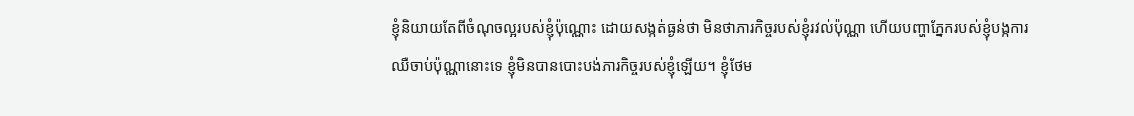ខ្ញុំនិយាយតែពីចំណុចល្អរបស់ខ្ញុំប៉ុណ្ណោះ ដោយសង្កត់ធ្ងន់ថា មិនថាភារកិច្ចរបស់ខ្ញុំរវល់ប៉ុណ្ណា ហើយបញ្ហាភ្នែករបស់ខ្ញុំបង្កការឈឺចាប់ប៉ុណ្ណានោះទេ ខ្ញុំមិនបានបោះបង់ភារកិច្ចរបស់ខ្ញុំឡើយ។ ខ្ញុំថែម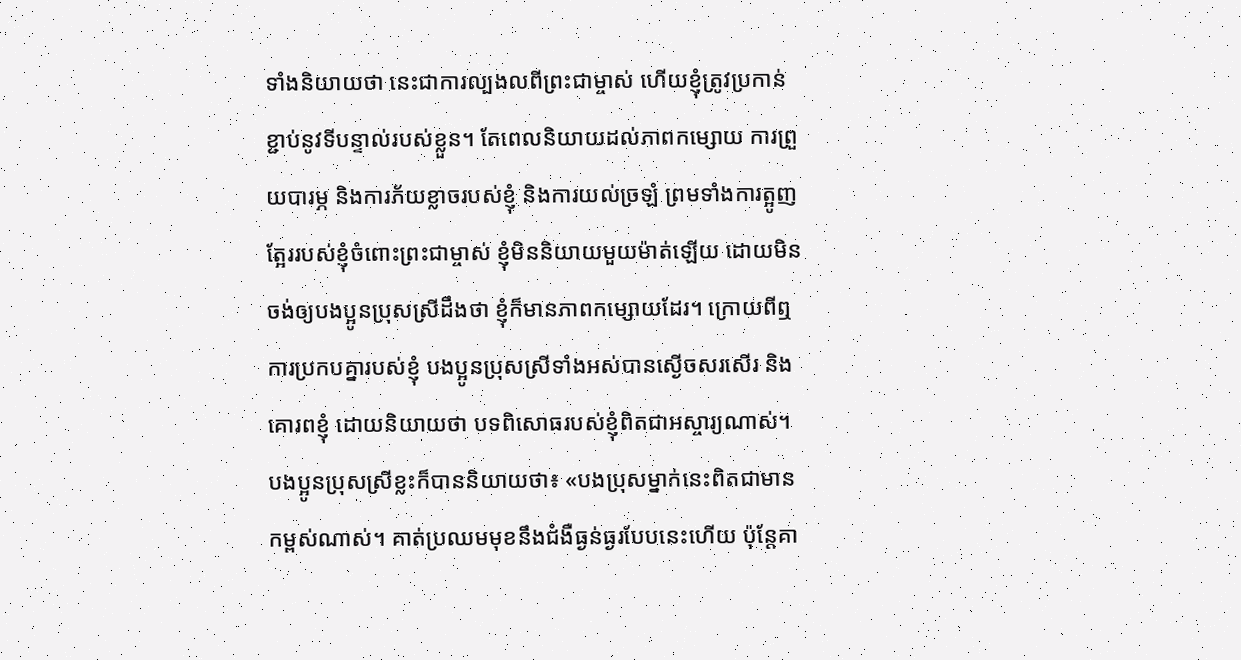ទាំងនិយាយថា នេះជាការល្បងលពីព្រះជាម្ចាស់ ហើយខ្ញុំត្រូវប្រកាន់ខ្ជាប់នូវទីបន្ទាល់របស់ខ្លួន។ តែពេលនិយាយដល់ភាពកម្សោយ ការព្រួយបារម្ភ និងការភ័យខ្លាចរបស់ខ្ញុំ និងការយល់ច្រឡំ ព្រមទាំងការត្អូញត្អែររបស់ខ្ញុំចំពោះព្រះជាម្ចាស់ ខ្ញុំមិននិយាយមួយម៉ាត់ឡើយ ដោយមិនចង់ឲ្យបងប្អូនប្រុសស្រីដឹងថា ខ្ញុំក៏មានភាពកម្សោយដែរ។ ក្រោយពីឮការប្រកបគ្នារបស់ខ្ញុំ បងប្អូនប្រុសស្រីទាំងអស់បានស្ងើចសរសើរ និងគោរពខ្ញុំ ដោយនិយាយថា បទពិសោធរបស់ខ្ញុំពិតជាអស្ចារ្យណាស់។ បងប្អូនប្រុសស្រីខ្លះក៏បាននិយាយថា៖ «បងប្រុសម្នាក់នេះពិតជាមានកម្ពស់ណាស់។ គាត់ប្រឈមមុខនឹងជំងឺធ្ងន់ធ្ងរបែបនេះហើយ ប៉ុន្តែគា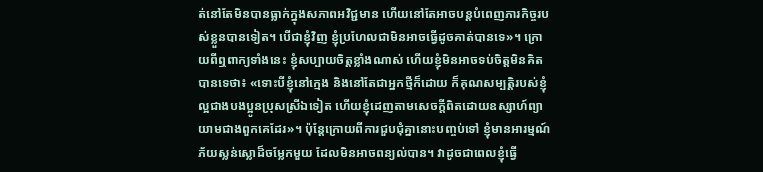ត់នៅតែមិនបានធ្លាក់ក្នុងសភាពអវិជ្ជមាន ហើយនៅតែអាចបន្តបំពេញភារកិច្ចរបស់ខ្លួនបានទៀត។ បើជាខ្ញុំវិញ ខ្ញុំប្រហែលជាមិនអាចធ្វើដូចគាត់បានទេ»។ ក្រោយពីឮពាក្យទាំងនេះ ខ្ញុំសប្បាយចិត្តខ្លាំងណាស់ ហើយខ្ញុំមិនអាចទប់ចិត្តមិនគិតបានទេថា៖ «ទោះបីខ្ញុំនៅក្មេង និងនៅតែជាអ្នកថ្មីក៏ដោយ ក៏គុណសម្បត្តិរបស់ខ្ញុំល្អជាងបងប្អូនប្រុសស្រីឯទៀត ហើយខ្ញុំដេញតាមសេចក្តីពិតដោយឧស្សាហ៍ព្យាយាមជាងពួកគេដែរ»។ ប៉ុន្តែក្រោយពីការជួបជុំគ្នានោះបញ្ចប់ទៅ ខ្ញុំមានអារម្មណ៍ភ័យស្លន់ស្លោដ៏ចម្លែកមួយ ដែលមិនអាចពន្យល់បាន។ វាដូចជាពេលខ្ញុំធ្វើ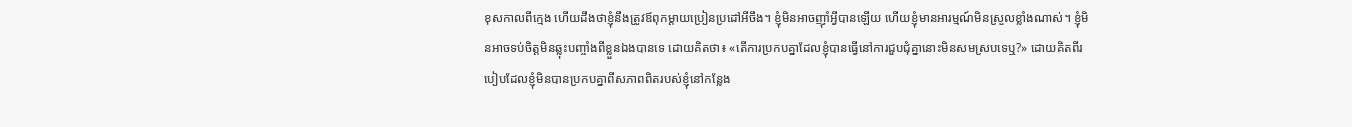ខុសកាលពីក្មេង ហើយដឹងថាខ្ញុំនឹងត្រូវឪពុកម្ដាយប្រៀនប្រដៅអីចឹង។ ខ្ញុំមិនអាចញ៉ាំអ្វីបានឡើយ ហើយខ្ញុំមានអារម្មណ៍មិនស្រួលខ្លាំងណាស់។ ខ្ញុំមិនអាចទប់ចិត្តមិនឆ្លុះបញ្ចាំងពីខ្លួនឯងបានទេ ដោយគិតថា៖ «តើការប្រកបគ្នាដែលខ្ញុំបានធ្វើនៅការជួបជុំគ្នានោះមិនសមស្របទេឬ?» ដោយគិតពីរបៀបដែលខ្ញុំមិនបានប្រកបគ្នាពីសភាពពិតរបស់ខ្ញុំនៅកន្លែង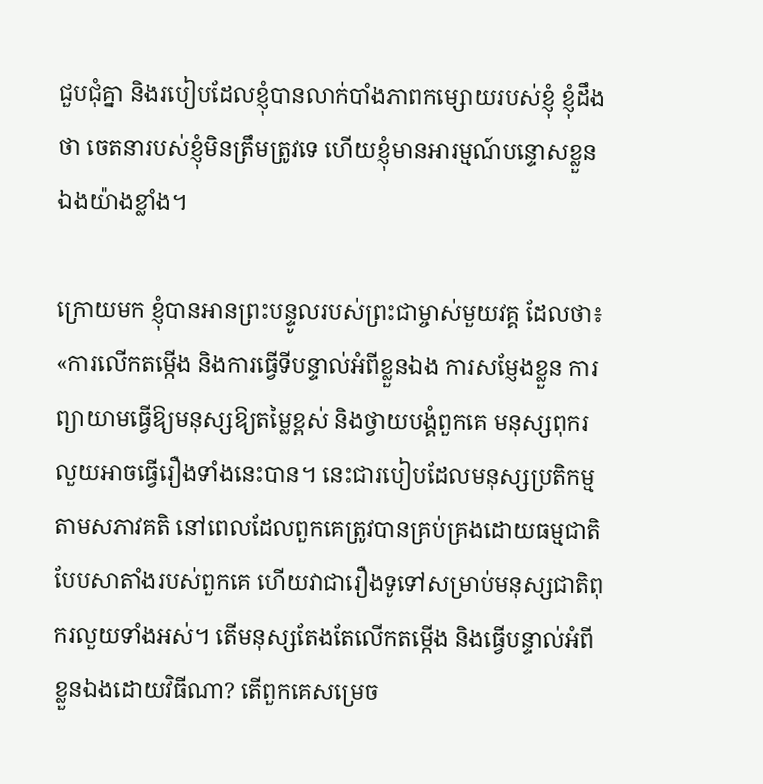ជួបជុំគ្នា និងរបៀបដែលខ្ញុំបានលាក់បាំងភាពកម្សោយរបស់ខ្ញុំ ខ្ញុំដឹងថា ចេតនារបស់ខ្ញុំមិនត្រឹមត្រូវទេ ហើយខ្ញុំមានអារម្មណ៍បន្ទោសខ្លួនឯងយ៉ាងខ្លាំង។

ក្រោយមក ខ្ញុំបានអានព្រះបន្ទូលរបស់ព្រះជាម្ចាស់មួយវគ្គ ដែលថា៖ «ការលើកតម្កើង និងការធ្វើទីបន្ទាល់អំពីខ្លួនឯង ការសម្ញែងខ្លួន ការព្យាយាមធ្វើឱ្យមនុស្សឱ្យតម្លៃខ្ពស់ និងថ្វាយបង្គំពួកគេ មនុស្សពុករលួយអាចធ្វើរឿងទាំងនេះបាន។ នេះជារបៀបដែលមនុស្សប្រតិកម្មតាមសភាវគតិ នៅពេលដែលពួកគេត្រូវបានគ្រប់គ្រងដោយធម្មជាតិបែបសាតាំងរបស់ពួកគេ ហើយវាជារឿងទូទៅសម្រាប់មនុស្សជាតិពុករលួយទាំងអស់។ តើមនុស្សតែងតែលើកតម្កើង និងធ្វើបន្ទាល់អំពីខ្លួនឯងដោយវិធីណា? តើពួកគេសម្រេច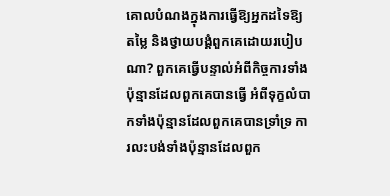គោលបំណងក្នុងការធ្វើឱ្យអ្នកដទៃឱ្យតម្លៃ និងថ្វាយបង្គំពួកគេដោយរបៀបណា? ពួកគេធ្វើបន្ទាល់អំពីកិច្ចការទាំងប៉ុន្មានដែលពួកគេបានធ្វើ អំពីទុក្ខលំបាកទាំងប៉ុន្មានដែលពួកគេបានទ្រាំទ្រ ការលះបង់ទាំងប៉ុន្មានដែលពួក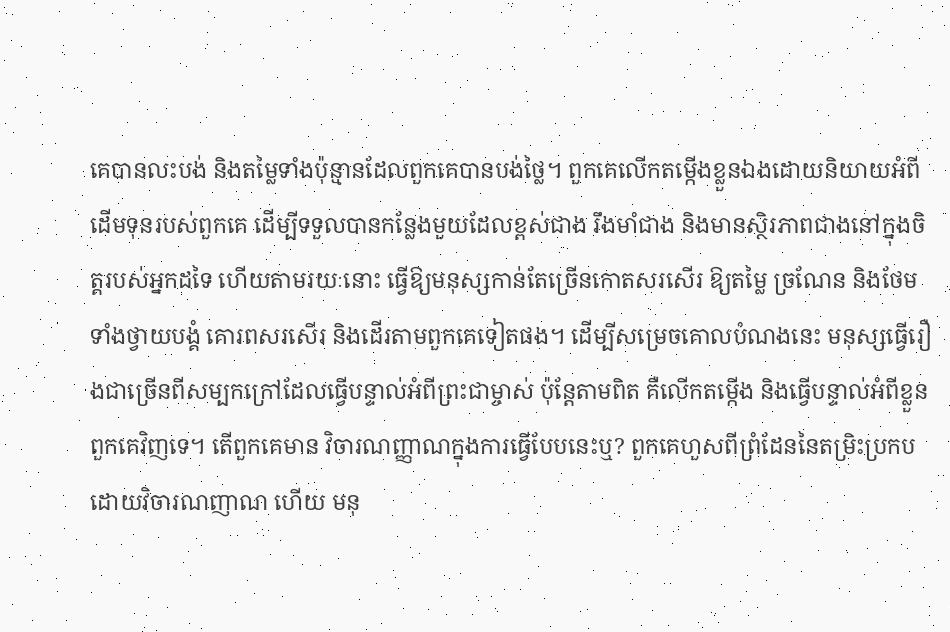គេបានលះបង់ និងតម្លៃទាំងប៉ុន្មានដែលពួកគេបានបង់ថ្លៃ។ ពួកគេលើកតម្កើងខ្លួនឯងដោយនិយាយអំពីដើមទុនរបស់ពួកគេ ដើម្បីទទួលបានកន្លែងមួយដែលខ្ពស់ជាង រឹងមាំជាង និងមានស្ថិរភាពជាងនៅក្នុងចិត្តរបស់អ្នកដទៃ ហើយតាមរយៈនោះ ធ្វើឱ្យមនុស្សកាន់តែច្រើនកោតសរសើរ ឱ្យតម្លៃ ច្រណែន និងថែមទាំងថ្វាយបង្គំ គោរពសរសើរ និងដើរតាមពួកគេទៀតផង។ ដើម្បីសម្រេចគោលបំណងនេះ មនុស្សធ្វើរឿងជាច្រើនពីសម្បកក្រៅដែលធ្វើបន្ទាល់អំពីព្រះជាម្ចាស់ ប៉ុន្តែតាមពិត គឺលើកតម្កើង និងធ្វើបន្ទាល់អំពីខ្លួនពួកគេវិញទេ។ តើពួកគេមាន វិចារណញ្ញាណក្នុងការធ្វើបែបនេះឬ? ពួកគេហួសពីព្រំដែននៃតម្រិះប្រកបដោយវិចារណញាណ ហើយ មនុ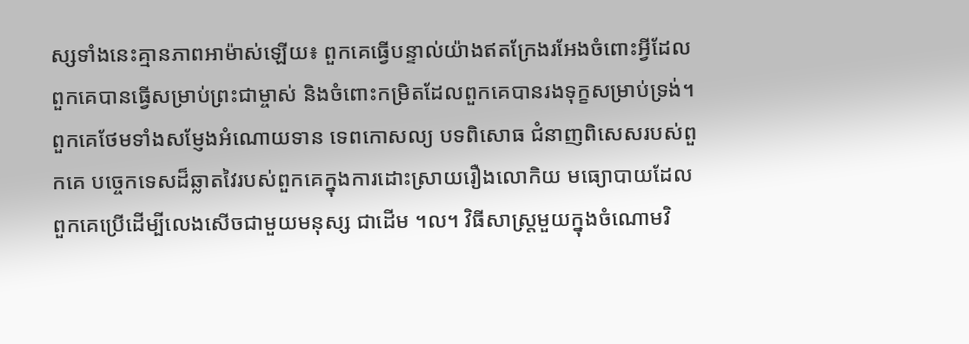ស្សទាំងនេះគ្មានភាពអាម៉ាស់ឡើយ៖ ពួកគេធ្វើបន្ទាល់យ៉ាងឥតក្រែងរអែងចំពោះអ្វីដែលពួកគេបានធ្វើសម្រាប់ព្រះជាម្ចាស់ និងចំពោះកម្រិតដែលពួកគេបានរងទុក្ខសម្រាប់ទ្រង់។ ពួកគេថែមទាំងសម្ញែងអំណោយទាន ទេពកោសល្យ បទពិសោធ ជំនាញពិសេសរបស់ពួកគេ បច្ចេកទេសដ៏ឆ្លាតវៃរបស់ពួកគេក្នុងការដោះស្រាយរឿងលោកិយ មធ្យោបាយដែលពួកគេប្រើដើម្បីលេងសើចជាមួយមនុស្ស ជាដើម ។ល។ វិធីសាស្ត្រមួយក្នុងចំណោមវិ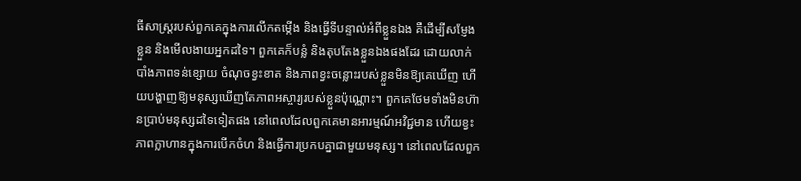ធីសាស្រ្ដរបស់ពួកគេក្នុងការលើកតម្កើង និងធ្វើទីបន្ទាល់អំពីខ្លួនឯង គឺដើម្បីសម្ញែងខ្លួន និងមើលងាយអ្នកដទៃ។ ពួកគេក៏បន្លំ និងតុបតែងខ្លួនឯងផងដែរ ដោយលាក់បាំងភាពទន់ខ្សោយ ចំណុចខ្វះខាត និងភាពខ្វះចន្លោះរបស់ខ្លួនមិនឱ្យគេឃើញ ហើយបង្ហាញឱ្យមនុស្សឃើញតែភាពអស្ចារ្យរបស់ខ្លួនប៉ុណ្ណោះ។ ពួកគេថែមទាំងមិនហ៊ានប្រាប់មនុស្សដទៃទៀតផង នៅពេលដែលពួកគេមានអារម្មណ៍អវិជ្ជមាន ហើយខ្វះភាពក្លាហានក្នុងការបើកចំហ និងធ្វើការប្រកបគ្នាជាមួយមនុស្ស។ នៅពេលដែលពួក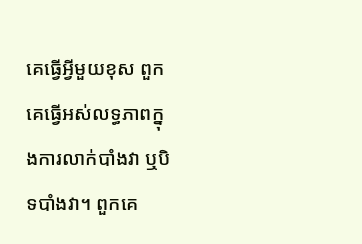គេធ្វើអ្វីមួយខុស ពួកគេធ្វើអស់លទ្ធភាពក្នុងការលាក់បាំងវា ឬបិទបាំងវា។ ពួកគេ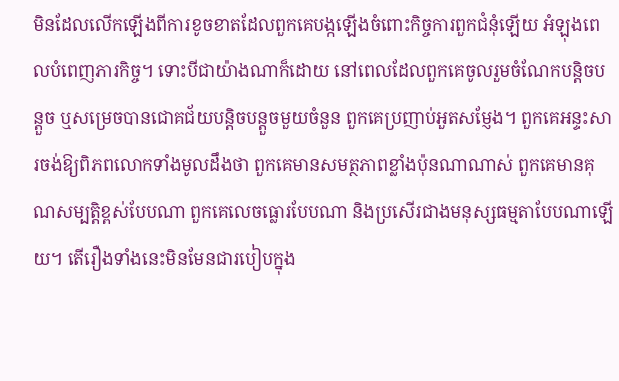មិនដែលលើកឡើងពីការខូចខាតដែលពួកគេបង្កឡើងចំពោះកិច្ចការពួកជំនុំឡើយ អំឡុងពេលបំពេញភារកិច្ច។ ទោះបីជាយ៉ាងណាក៏ដោយ នៅពេលដែលពួកគេចូលរួមចំណែកបន្តិចបន្តួច ឬសម្រេចបានជោគជ័យបន្តិចបន្តួចមួយចំនួន ពួកគេប្រញាប់អួតសម្ញែង។ ពួកគេអន្ទះសារចង់ឱ្យពិភពលោកទាំងមូលដឹងថា ពួកគេមានសមត្ថភាពខ្លាំងប៉ុនណាណាស់ ពួកគេមានគុណសម្បត្តិខ្ពស់បែបណា ពួកគេលេចធ្លោរបែបណា និងប្រសើរជាងមនុស្សធម្មតាបែបណាឡើយ។ តើរឿងទាំងនេះមិនមែនជារបៀបក្នុង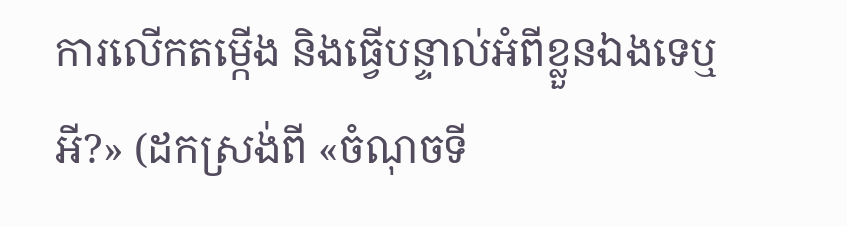ការលើកតម្កើង និងធ្វើបន្ទាល់អំពីខ្លួនឯងទេឬអី?» (ដកស្រង់ពី «ចំណុចទី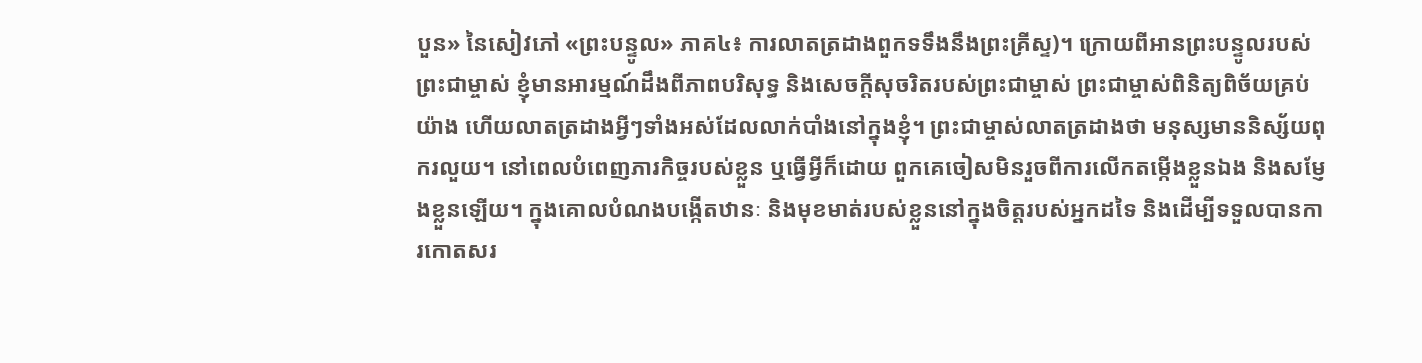បួន» នៃសៀវភៅ «ព្រះបន្ទូល» ភាគ៤៖ ការលាតត្រដាងពួកទទឹងនឹងព្រះគ្រីស្ទ)។ ក្រោយពីអានព្រះបន្ទូលរបស់ព្រះជាម្ចាស់ ខ្ញុំមានអារម្មណ៍ដឹងពីភាពបរិសុទ្ធ និងសេចក្ដីសុចរិតរបស់ព្រះជាម្ចាស់ ព្រះជាម្ចាស់ពិនិត្យពិច័យគ្រប់យ៉ាង ហើយលាតត្រដាងអ្វីៗទាំងអស់ដែលលាក់បាំងនៅក្នុងខ្ញុំ។ ព្រះជាម្ចាស់លាតត្រដាងថា មនុស្សមាននិស្ស័យពុករលួយ។ នៅពេលបំពេញភារកិច្ចរបស់ខ្លួន ឬធ្វើអ្វីក៏ដោយ ពួកគេចៀសមិនរួចពីការលើកតម្កើងខ្លួនឯង និងសម្ញែងខ្លួនឡើយ។ ក្នុងគោលបំណងបង្កើតឋានៈ និងមុខមាត់របស់ខ្លួននៅក្នុងចិត្តរបស់អ្នកដទៃ និងដើម្បីទទួលបានការកោតសរ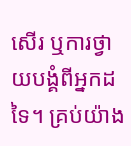សើរ ឬការថ្វាយបង្គំពីអ្នកដទៃ។ គ្រប់យ៉ាង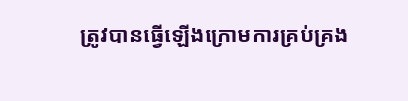ត្រូវបានធ្វើឡើងក្រោមការគ្រប់គ្រង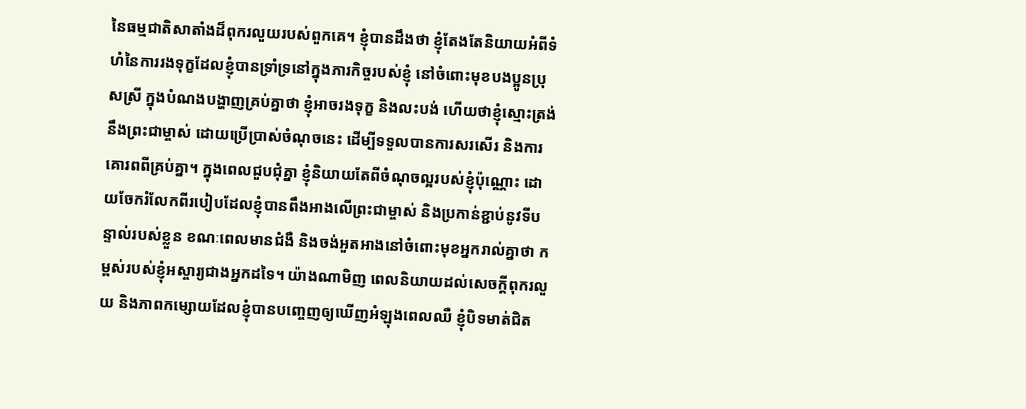នៃធម្មជាតិសាតាំងដ៏ពុករលួយរបស់ពួកគេ។ ខ្ញុំបានដឹងថា ខ្ញុំតែងតែនិយាយអំពីទំហំនៃការរងទុក្ខដែលខ្ញុំបានទ្រាំទ្រនៅក្នុងភារកិច្ចរបស់ខ្ញុំ នៅចំពោះមុខបងប្អូនប្រុសស្រី ក្នុងបំណងបង្ហាញគ្រប់គ្នាថា ខ្ញុំអាចរងទុក្ខ និងលះបង់ ហើយថាខ្ញុំស្មោះត្រង់នឹងព្រះជាម្ចាស់ ដោយប្រើប្រាស់ចំណុចនេះ ដើម្បីទទួលបានការសរសើរ និងការគោរពពីគ្រប់គ្នា។ ក្នុងពេលជួបជុំគ្នា ខ្ញុំនិយាយតែពីចំណុចល្អរបស់ខ្ញុំប៉ុណ្ណោះ ដោយចែករំលែកពីរបៀបដែលខ្ញុំបានពឹងអាងលើព្រះជាម្ចាស់ និងប្រកាន់ខ្ជាប់នូវទីបន្ទាល់របស់ខ្លួន ខណៈពេលមានជំងឺ និងចង់អួតអាងនៅចំពោះមុខអ្នករាល់គ្នាថា កម្ពស់របស់ខ្ញុំអស្ចារ្យជាងអ្នកដទៃ។ យ៉ាងណាមិញ ពេលនិយាយដល់សេចក្តីពុករលួយ និងភាពកម្សោយដែលខ្ញុំបានបញ្ចេញឲ្យឃើញអំឡុងពេលឈឺ ខ្ញុំបិទមាត់ជិត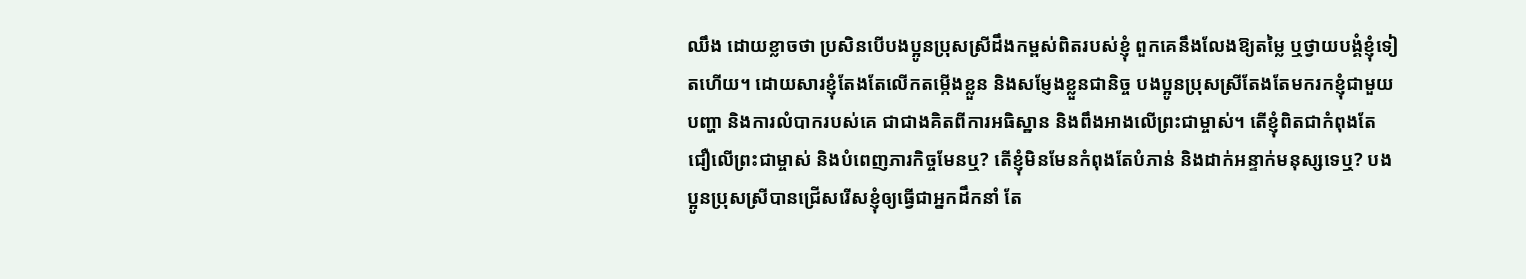ឈឹង ដោយខ្លាចថា ប្រសិនបើបងប្អូនប្រុសស្រីដឹងកម្ពស់ពិតរបស់ខ្ញុំ ពួកគេនឹងលែងឱ្យតម្លៃ ឬថ្វាយបង្គំខ្ញុំទៀតហើយ។ ដោយសារខ្ញុំតែងតែលើកតម្កើងខ្លួន និងសម្ញែងខ្លួនជានិច្ច បងប្អូនប្រុសស្រីតែងតែមករកខ្ញុំជាមួយបញ្ហា និងការលំបាករបស់គេ ជាជាងគិតពីការអធិស្ឋាន និងពឹងអាងលើព្រះជាម្ចាស់។ តើខ្ញុំពិតជាកំពុងតែជឿលើព្រះជាម្ចាស់ និងបំពេញភារកិច្ចមែនឬ? តើខ្ញុំមិនមែនកំពុងតែបំភាន់ និងដាក់អន្ទាក់មនុស្សទេឬ? បងប្អូនប្រុសស្រីបានជ្រើសរើសខ្ញុំឲ្យធ្វើជាអ្នកដឹកនាំ តែ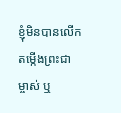ខ្ញុំមិនបានលើកតម្កើងព្រះជាម្ចាស់ ឬ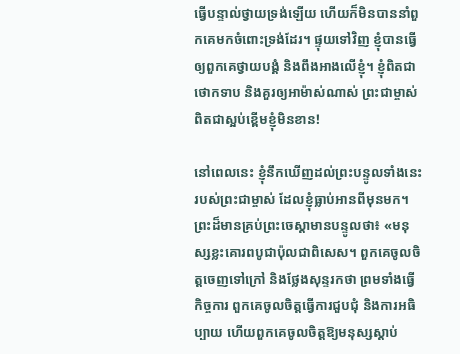ធ្វើបន្ទាល់ថ្វាយទ្រង់ឡើយ ហើយក៏មិនបាននាំពួកគេមកចំពោះទ្រង់ដែរ។ ផ្ទុយទៅវិញ ខ្ញុំបានធ្វើឲ្យពួកគេថ្វាយបង្គំ និងពឹងអាងលើខ្ញុំ។ ខ្ញុំពិតជាថោកទាប និងគួរឲ្យអាម៉ាស់ណាស់ ព្រះជាម្ចាស់ពិតជាស្អប់ខ្ពើមខ្ញុំមិនខាន!

នៅពេលនេះ ខ្ញុំនឹកឃើញដល់ព្រះបន្ទូលទាំងនេះរបស់ព្រះជាម្ចាស់ ដែលខ្ញុំធ្លាប់អានពីមុនមក។ ព្រះដ៏មានគ្រប់ព្រះចេស្ដាមានបន្ទូលថា៖ «មនុស្សខ្លះគោរពបូជាប៉ុលជាពិសេស។ ពួកគេចូលចិត្តចេញទៅក្រៅ និងថ្លែងសុន្ទរកថា ព្រមទាំងធ្វើកិច្ចការ ពួកគេចូលចិត្តធ្វើការជួបជុំ និងការអធិប្បាយ ហើយពួកគេចូលចិត្តឱ្យមនុស្សស្ដាប់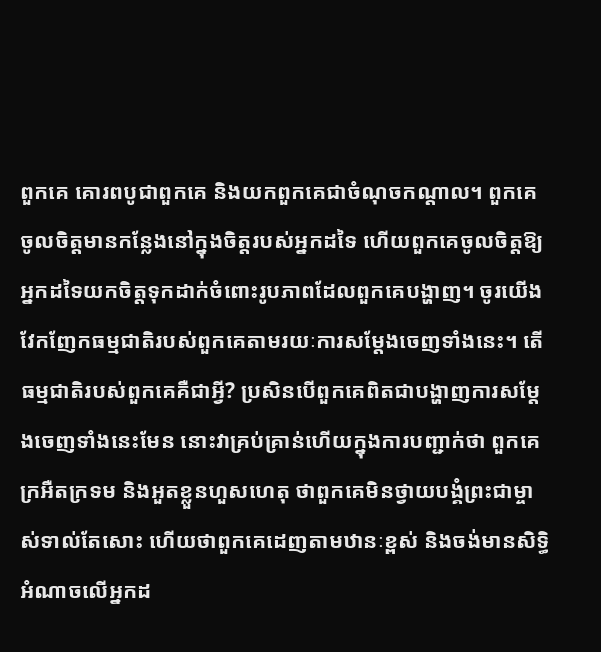ពួកគេ គោរពបូជាពួកគេ និងយកពួកគេជាចំណុចកណ្ដាល។ ពួកគេចូលចិត្តមានកន្លែងនៅក្នុងចិត្តរបស់អ្នកដទៃ ហើយពួកគេចូលចិត្តឱ្យអ្នកដទៃយកចិត្តទុកដាក់ចំពោះរូបភាពដែលពួកគេបង្ហាញ។ ចូរយើងវែកញែកធម្មជាតិរបស់ពួកគេតាមរយៈការសម្តែងចេញទាំងនេះ។ តើធម្មជាតិរបស់ពួកគេគឺជាអ្វី? ប្រសិនបើពួកគេពិតជាបង្ហាញការសម្តែងចេញទាំងនេះមែន នោះវាគ្រប់គ្រាន់ហើយក្នុងការបញ្ជាក់ថា ពួកគេក្រអឺតក្រទម និងអួតខ្លួនហួសហេតុ ថាពួកគេមិនថ្វាយបង្គំព្រះជាម្ចាស់ទាល់តែសោះ ហើយថាពួកគេដេញតាមឋានៈខ្ពស់ និងចង់មានសិទ្ធិអំណាចលើអ្នកដ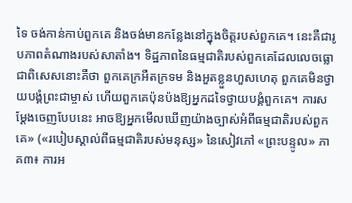ទៃ ចង់កាន់កាប់ពួកគេ និងចង់មានកន្លែងនៅក្នុងចិត្តរបស់ពួកគេ។ នេះគឺជារូបភាពតំណាងរបស់សាតាំង។ ទិដ្ឋភាពនៃធម្មជាតិរបស់ពួកគេដែលលេចធ្លោជាពិសេសនោះគឺថា ពួកគេក្រអឺតក្រទម និងអួតខ្លួនហួសហេតុ ពួកគេមិនថ្វាយបង្គំព្រះជាម្ចាស់ ហើយពួកគេប៉ុនប៉ងឱ្យអ្នកដទៃថ្វាយបង្គំពួកគេ។ ការសម្តែងចេញបែបនេះ អាចឱ្យអ្នកមើលឃើញយ៉ាងច្បាស់អំពីធម្មជាតិរបស់ពួកគេ» («របៀបស្គាល់ពីធម្មជាតិរបស់មនុស្ស» នៃសៀវភៅ «ព្រះបន្ទូល» ភាគ៣៖ ការអ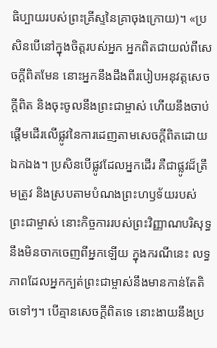ធិប្បាយរបស់ព្រះគ្រីស្ទនៃគ្រាចុងក្រោយ)។ «ប្រសិនបើនៅក្នុងចិត្តរបស់អ្នក អ្នកពិតជាយល់ពីសេចក្ដីពិតមែន នោះអ្នកនឹងដឹងពីរបៀបអនុវត្តសេចក្ដីពិត និងចុះចូលនឹងព្រះជាម្ចាស់ ហើយនឹងចាប់ផ្ដើមដើរលើផ្លូវនៃការដេញតាមសេចក្ដីពិតដោយឯកឯង។ ប្រសិនបើផ្លូវដែលអ្នកដើរ គឺជាផ្លូវដ៏ត្រឹមត្រូវ និងស្របតាមបំណងព្រះហឫទ័យរបស់ព្រះជាម្ចាស់ នោះកិច្ចការរបស់ព្រះវិញ្ញាណបរិសុទ្ធនឹងមិនចាកចេញពីអ្នកឡើយ ក្នុងករណីនេះ លទ្ធភាពដែលអ្នកក្បត់ព្រះជាម្ចាស់នឹងមានកាន់តែតិចទៅៗ។ បើគ្មានសេចក្ដីពិតទេ នោះងាយនឹងប្រ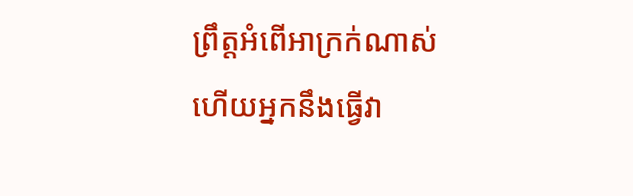ព្រឹត្តអំពើអាក្រក់ណាស់ ហើយអ្នកនឹងធ្វើវា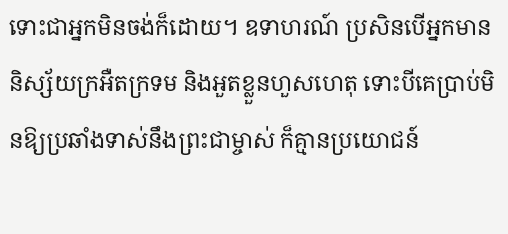ទោះជាអ្នកមិនចង់ក៏ដោយ។ ឧទាហរណ៍ ប្រសិនបើអ្នកមាននិស្ស័យក្រអឺតក្រទម និងអួតខ្លួនហួសហេតុ ទោះបីគេប្រាប់មិនឱ្យប្រឆាំងទាស់នឹងព្រះជាម្ចាស់ ក៏គ្មានប្រយោជន៍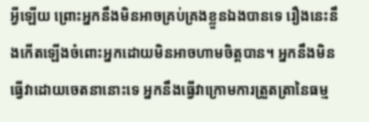អ្វីឡើយ ព្រោះអ្នកនឹងមិនអាចគ្រប់គ្រងខ្លួនឯងបានទេ រឿងនេះនឹងកើតឡើងចំពោះអ្នកដោយមិនអាចហាមចិត្តបាន។ អ្នកនឹងមិនធ្វើវាដោយចេតនានោះទេ អ្នកនឹងធ្វើវាក្រោមការត្រួតត្រានៃធម្ម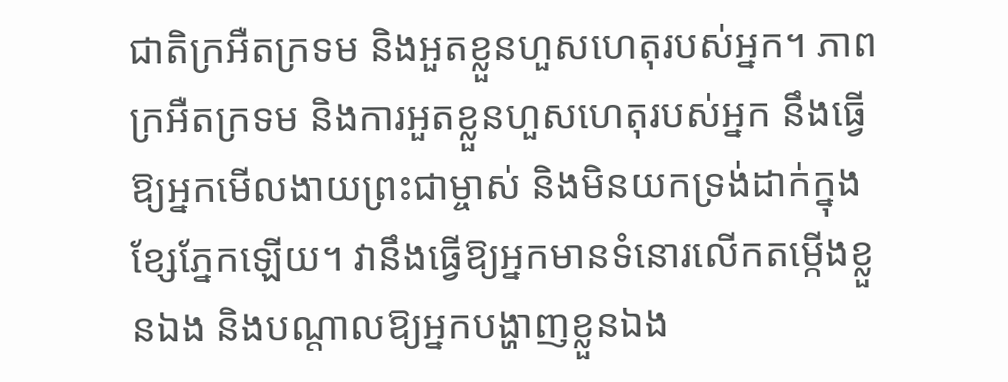ជាតិក្រអឺតក្រទម និងអួតខ្លួនហួសហេតុរបស់អ្នក។ ភាពក្រអឺតក្រទម និងការអួតខ្លួនហួសហេតុរបស់អ្នក នឹងធ្វើឱ្យអ្នកមើលងាយព្រះជាម្ចាស់ និងមិនយកទ្រង់ដាក់ក្នុងខ្សែភ្នែកឡើយ។ វានឹងធ្វើឱ្យអ្នកមានទំនោរលើកតម្កើងខ្លួនឯង និងបណ្ដាលឱ្យអ្នកបង្ហាញខ្លួនឯង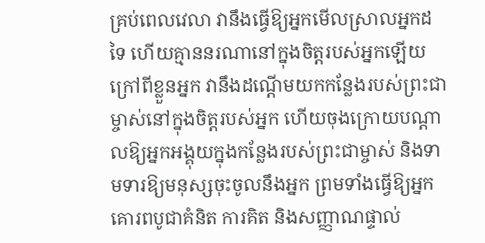គ្រប់ពេលវេលា វានឹងធ្វើឱ្យអ្នកមើលស្រាលអ្នកដទៃ ហើយគ្មាននរណានៅក្នុងចិត្តរបស់អ្នកឡើយ ក្រៅពីខ្លួនអ្នក វានឹងដណ្ដើមយកកន្លែងរបស់ព្រះជាម្ចាស់នៅក្នុងចិត្តរបស់អ្នក ហើយចុងក្រោយបណ្ដាលឱ្យអ្នកអង្គុយក្នុងកន្លែងរបស់ព្រះជាម្ចាស់ និងទាមទារឱ្យមនុស្សចុះចូលនឹងអ្នក ព្រមទាំងធ្វើឱ្យអ្នកគោរពបូជាគំនិត ការគិត និងសញ្ញាណផ្ទាល់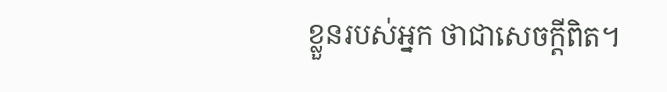ខ្លួនរបស់អ្នក ថាជាសេចក្ដីពិត។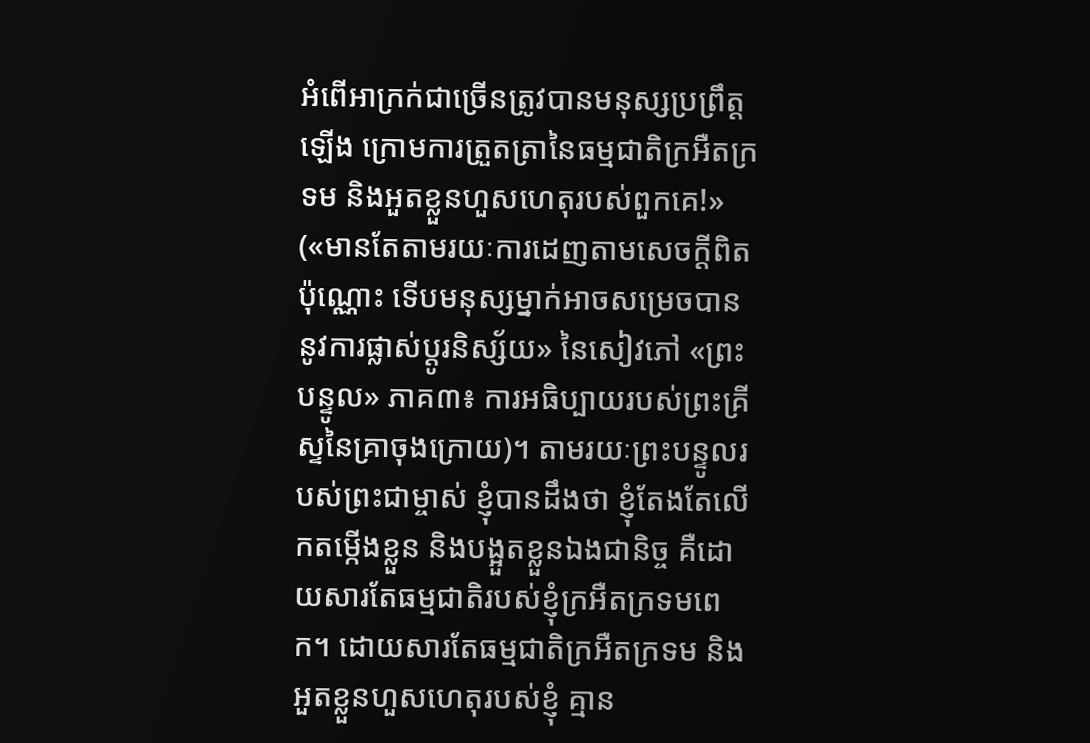អំពើអាក្រក់ជាច្រើនត្រូវបានមនុស្សប្រព្រឹត្តឡើង ក្រោមការត្រួតត្រានៃធម្មជាតិក្រអឺតក្រទម និងអួតខ្លួនហួសហេតុរបស់ពួកគេ!» («មានតែតាមរយៈការដេញតាមសេចក្ដីពិតប៉ុណ្ណោះ ទើបមនុស្សម្នាក់អាចសម្រេចបាននូវការផ្លាស់ប្ដូរនិស្ស័យ» នៃសៀវភៅ «ព្រះបន្ទូល» ភាគ៣៖ ការអធិប្បាយរបស់ព្រះគ្រីស្ទនៃគ្រាចុងក្រោយ)។ តាមរយៈព្រះបន្ទូលរបស់ព្រះជាម្ចាស់ ខ្ញុំបានដឹងថា ខ្ញុំតែងតែលើកតម្កើងខ្លួន និងបង្អួតខ្លួនឯងជានិច្ច គឺដោយសារតែធម្មជាតិរបស់ខ្ញុំក្រអឺតក្រទមពេក។ ដោយសារតែធម្មជាតិក្រអឺតក្រទម និងអួតខ្លួនហួសហេតុរបស់ខ្ញុំ គ្មាន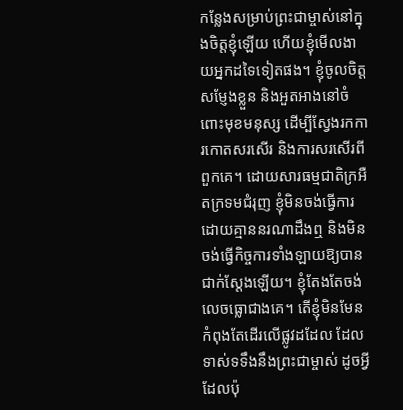កន្លែងសម្រាប់ព្រះជាម្ចាស់នៅក្នុងចិត្តខ្ញុំឡើយ ហើយខ្ញុំមើលងាយអ្នកដទៃទៀតផង។ ខ្ញុំចូលចិត្តសម្ញែងខ្លួន និងអួតអាងនៅចំពោះមុខមនុស្ស ដើម្បីស្វែងរកការកោតសរសើរ និងការសរសើរពីពួកគេ។ ដោយសារធម្មជាតិក្រអឺតក្រទមជំរុញ ខ្ញុំមិនចង់ធ្វើការដោយគ្មាននរណាដឹងឮ និងមិនចង់ធ្វើកិច្ចការទាំងឡាយឱ្យបានជាក់ស្តែងឡើយ។ ខ្ញុំតែងតែចង់លេចធ្លោជាងគេ។ តើខ្ញុំមិនមែនកំពុងតែដើរលើផ្លូវដដែល ដែលទាស់ទទឹងនឹងព្រះជាម្ចាស់ ដូចអ្វីដែលប៉ុ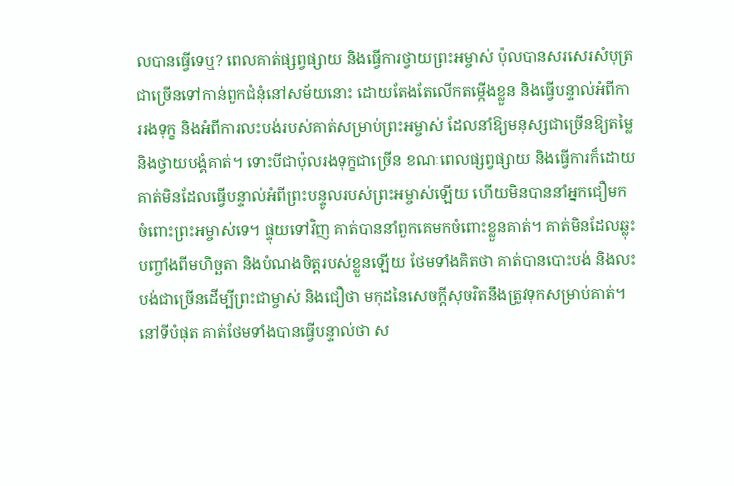លបានធ្វើទេឬ? ពេលគាត់ផ្សព្វផ្សាយ និងធ្វើការថ្វាយព្រះអម្ចាស់ ប៉ុលបានសរសេរសំបុត្រជាច្រើនទៅកាន់ពួកជំនុំនៅសម័យនោះ ដោយតែងតែលើកតម្កើងខ្លួន និងធ្វើបន្ទាល់អំពីការរងទុក្ខ និងអំពីការលះបង់របស់គាត់សម្រាប់ព្រះអម្ចាស់ ដែលនាំឱ្យមនុស្សជាច្រើនឱ្យតម្លៃ និងថ្វាយបង្គំគាត់។ ទោះបីជាប៉ុលរងទុក្ខជាច្រើន ខណៈពេលផ្សព្វផ្សាយ និងធ្វើការក៏ដោយ គាត់មិនដែលធ្វើបន្ទាល់អំពីព្រះបន្ទូលរបស់ព្រះអម្ចាស់ឡើយ ហើយមិនបាននាំអ្នកជឿមកចំពោះព្រះអម្ចាស់ទេ។ ផ្ទុយទៅវិញ គាត់បាននាំពួកគេមកចំពោះខ្លួនគាត់។ គាត់មិនដែលឆ្លុះបញ្ចាំងពីមហិច្ឆតា និងបំណងចិត្តរបស់ខ្លួនឡើយ ថែមទាំងគិតថា គាត់បានបោះបង់ និងលះបង់ជាច្រើនដើម្បីព្រះជាម្ចាស់ និងជឿថា មកុដនៃសេចក្តីសុចរិតនឹងត្រូវទុកសម្រាប់គាត់។ នៅទីបំផុត គាត់ថែមទាំងបានធ្វើបន្ទាល់ថា ស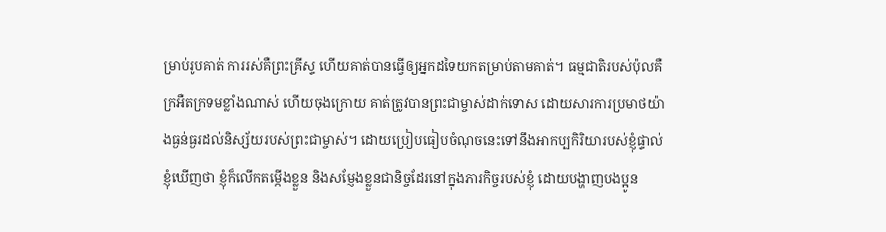ម្រាប់រូបគាត់ ការរស់គឺព្រះ‌គ្រីស្ទ ហើយគាត់បានធ្វើឲ្យអ្នកដទៃយកតម្រាប់តាមគាត់។ ធម្មជាតិរបស់ប៉ុលគឺក្រអឺតក្រទមខ្លាំងណាស់ ហើយចុងក្រោយ គាត់ត្រូវបានព្រះជាម្ចាស់ដាក់ទោស ដោយសារការប្រមាថយ៉ាងធ្ងន់ធ្ងរដល់និស្ស័យរបស់ព្រះជាម្ចាស់។ ដោយប្រៀបធៀបចំណុចនេះទៅនឹងអាកប្បកិរិយារបស់ខ្ញុំផ្ទាល់ ខ្ញុំឃើញថា ខ្ញុំក៏លើកតម្កើងខ្លួន និងសម្ញែងខ្លួនជានិច្ចដែរនៅក្នុងភារកិច្ចរបស់ខ្ញុំ ដោយបង្ហាញបងប្អូន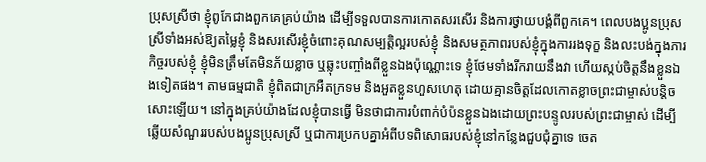ប្រុសស្រីថា ខ្ញុំពូកែជាងពួកគេគ្រប់យ៉ាង ដើម្បីទទួលបានការកោតសរសើរ និងការថ្វាយបង្គំពីពួកគេ។ ពេលបងប្អូនប្រុសស្រីទាំងអស់ឱ្យតម្លៃខ្ញុំ និងសរសើរខ្ញុំចំពោះគុណសម្បត្តិល្អរបស់ខ្ញុំ និងសមត្ថភាពរបស់ខ្ញុំក្នុងការរងទុក្ខ និងលះបង់ក្នុងភារកិច្ចរបស់ខ្ញុំ ខ្ញុំមិនត្រឹមតែមិនភ័យខ្លាច ឬឆ្លុះបញ្ចាំងពីខ្លួនឯងប៉ុណ្ណោះទេ ខ្ញុំថែមទាំងរីករាយនឹងវា ហើយស្កប់ចិត្តនឹងខ្លួនឯងទៀតផង។ តាមធម្មជាតិ ខ្ញុំពិតជាក្រអឺតក្រទម និងអួតខ្លួនហួសហេតុ ដោយគ្មានចិត្តដែលកោតខ្លាចព្រះជាម្ចាស់បន្តិចសោះឡើយ។ នៅក្នុងគ្រប់យ៉ាងដែលខ្ញុំបានធ្វើ មិនថាជាការបំពាក់បំប៉នខ្លួនឯងដោយព្រះបន្ទូលរបស់ព្រះជាម្ចាស់ ដើម្បីឆ្លើយសំណួររបស់បងប្អូនប្រុសស្រី ឬជាការប្រកបគ្នាអំពីបទពិសោធរបស់ខ្ញុំនៅកន្លែងជួបជុំគ្នាទេ ចេត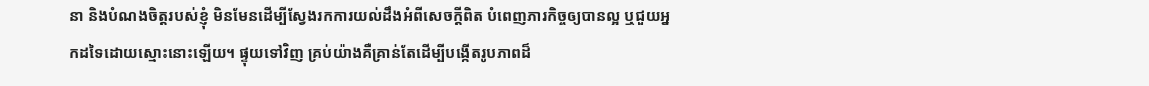នា និងបំណងចិត្តរបស់ខ្ញុំ មិនមែនដើម្បីស្វែងរកការយល់ដឹងអំពីសេចក្តីពិត បំពេញភារកិច្ចឲ្យបានល្អ ឬជួយអ្នកដទៃដោយស្មោះនោះឡើយ។ ផ្ទុយទៅវិញ គ្រប់យ៉ាងគឺគ្រាន់តែដើម្បីបង្កើតរូបភាពដ៏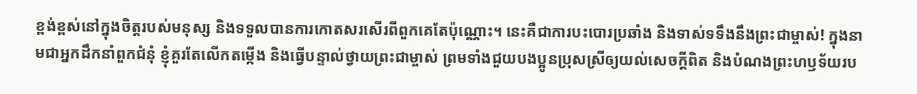ខ្ពង់ខ្ពស់នៅក្នុងចិត្តរបស់មនុស្ស និងទទួលបានការកោតសរសើរពីពួកគេតែប៉ុណ្ណោះ។ នេះគឺជាការបះបោរប្រឆាំង និងទាស់ទទឹងនឹងព្រះជាម្ចាស់! ក្នុងនាមជាអ្នកដឹកនាំពួកជំនុំ ខ្ញុំគួរតែលើកតម្កើង និងធ្វើបន្ទាល់ថ្វាយព្រះជាម្ចាស់ ព្រមទាំងជួយបងប្អូនប្រុសស្រីឲ្យយល់សេចក្តីពិត និងបំណងព្រះហឫទ័យរប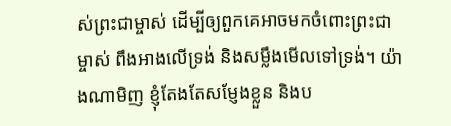ស់ព្រះជាម្ចាស់ ដើម្បីឲ្យពួកគេអាចមកចំពោះព្រះជាម្ចាស់ ពឹងអាងលើទ្រង់ និងសម្លឹងមើលទៅទ្រង់។ យ៉ាងណាមិញ ខ្ញុំតែងតែសម្ញែងខ្លួន និងប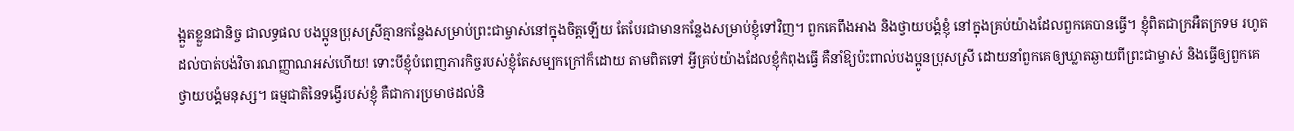ង្អួតខ្លួនជានិច្ច ជាលទ្ធផល បងប្អូនប្រុសស្រីគ្មានកន្លែងសម្រាប់ព្រះជាម្ចាស់នៅក្នុងចិត្តឡើយ តែបែរជាមានកន្លែងសម្រាប់ខ្ញុំទៅវិញ។ ពួកគេពឹងអាង និងថ្វាយបង្គំខ្ញុំ នៅក្នុងគ្រប់យ៉ាងដែលពួកគេបានធ្វើ។ ខ្ញុំពិតជាក្រអឺតក្រទម រហូតដល់បាត់បង់វិចារណញ្ញាណអស់ហើយ! ទោះបីខ្ញុំបំពេញភារកិច្ចរបស់ខ្ញុំតែសម្បកក្រៅក៏ដោយ តាមពិតទៅ អ្វីគ្រប់យ៉ាងដែលខ្ញុំកំពុងធ្វើ គឺនាំឱ្យប៉ះពាល់បងប្អូនប្រុសស្រី ដោយនាំពួកគេឲ្យឃ្លាតឆ្ងាយពីព្រះជាម្ចាស់ និងធ្វើឲ្យពួកគេថ្វាយបង្គំមនុស្ស។ ធម្មជាតិនៃទង្វើរបស់ខ្ញុំ គឺជាការប្រមាថដល់និ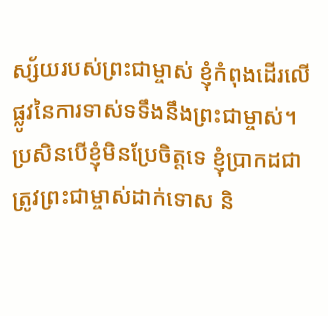ស្ស័យរបស់ព្រះជាម្ចាស់ ខ្ញុំកំពុងដើរលើផ្លូវនៃការទាស់ទទឹងនឹងព្រះជាម្ចាស់។ ប្រសិនបើខ្ញុំមិនប្រែចិត្តទេ ខ្ញុំប្រាកដជាត្រូវព្រះជាម្ចាស់ដាក់ទោស និ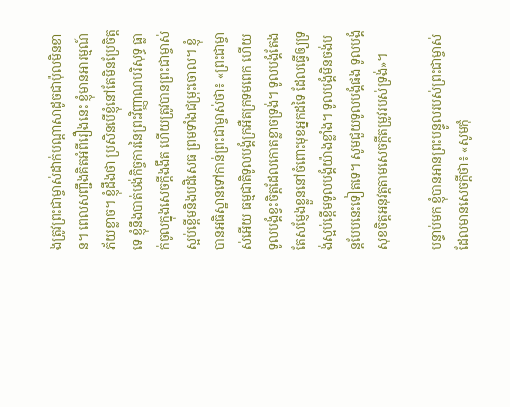ងត្រូវព្រះជាម្ចាស់ដាក់បណ្ដាសាដូចជាប៉ុលមិនខាន។ ពេលសញ្ជឹងគិតអំពីរឿងនេះ ខ្ញុំមានអារម្មណ៍ភ័យខ្លាច។ ខ្ញុំដឹងថា ប្រសិនបើខ្ញុំនៅតែមិនប្រែចិត្តទេ ខ្ញុំនឹងបាត់បង់កិច្ចការនៃព្រះវិញ្ញាណបរិសុទ្ធ ធ្លាក់ចូលក្នុងសេចក្តីងងឹត ហើយត្រូវបានព្រះជាម្ចាស់ស្អប់ខ្ពើមនិងបដិសេធ ព្រមទាំងជម្រុះចោល។ ខ្ញុំបានអធិស្ឋានទៅកាន់ព្រះជាម្ចាស់ថា៖ «ព្រះជាម្ចាស់អើយ ធម្មជាតិទូលបង្គំក្រអឺតក្រទមពេក ហើយទូលបង្គំខ្វះចិត្តដែលកោតខ្លាចទ្រង់។ ទូលបង្គំតែងតែសម្ញែងខ្លួននៅចំពោះមុខអ្នកដទៃ ដែលធ្វើឲ្យទ្រង់ស្អប់ខ្ពើមទូលបង្គំយ៉ាងខ្លាំង។ ទូលបង្គំមិនចង់បន្តបែបនេះទៀតទេ។ សូមជួយទូលបង្គំផង ទូលបង្គំសុខចិត្តអនុវត្តតាមសេចក្ដីតម្រូវរបស់ទ្រង់»។

បន្ទាប់មក ខ្ញុំបានអានព្រះបន្ទូលរបស់ព្រះជាម្ចាស់ដែលមានសេចក្ដីថា៖ «សូមកុំ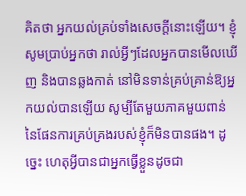គិតថា អ្នកយល់គ្រប់ទាំងសេចក្តីនោះឡើយ។ ខ្ញុំសូមប្រាប់អ្នកថា រាល់អ្វីៗដែលអ្នកបានមើលឃើញ និងបានឆ្លងកាត់ នៅមិនទាន់គ្រប់គ្រាន់ឱ្យអ្នកយល់បានឡើយ សូម្បីតែមួយភាគមួយពាន់នៃផែនការគ្រប់គ្រងរបស់ខ្ញុំក៏មិនបានផង។ ដូច្នេះ ហេតុអ្វីបានជាអ្នកធ្វើខ្លួនដូចជា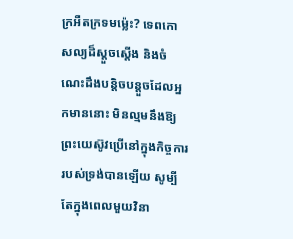ក្រអឺតក្រទមម្ល៉េះ? ទេពកោសល្យដ៏ស្ដួចស្ដើង និងចំណេះដឹងបន្តិចបន្ដួចដែលអ្នកមាននោះ មិនល្មមនឹងឱ្យព្រះយេស៊ូវប្រើនៅក្នុងកិច្ចការរបស់ទ្រង់បានឡើយ សូម្បីតែក្នុងពេលមួយវិនា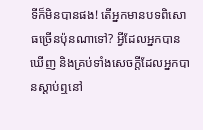ទីក៏មិនបានផង! តើអ្នកមានបទពិសោធច្រើនប៉ុនណាទៅ? អ្វីដែលអ្នកបានឃើញ និងគ្រប់ទាំងសេចក្តីដែលអ្នកបានស្ដាប់ឮនៅ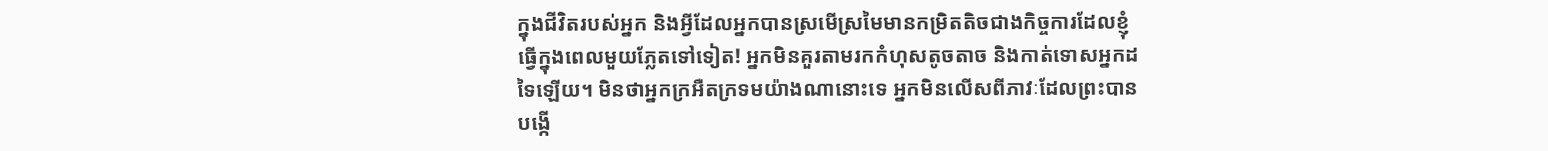ក្នុងជីវិតរបស់អ្នក និងអ្វីដែលអ្នកបានស្រមើស្រមៃមានកម្រិតតិចជាងកិច្ចការដែលខ្ញុំធ្វើក្នុងពេលមួយភ្លែតទៅទៀត! អ្នកមិនគួរតាមរកកំហុសតូចតាច និងកាត់ទោសអ្នកដទៃឡើយ។ មិនថាអ្នកក្រអឺតក្រទមយ៉ាងណានោះទេ អ្នកមិនលើសពីភាវៈដែលព្រះបានបង្កើ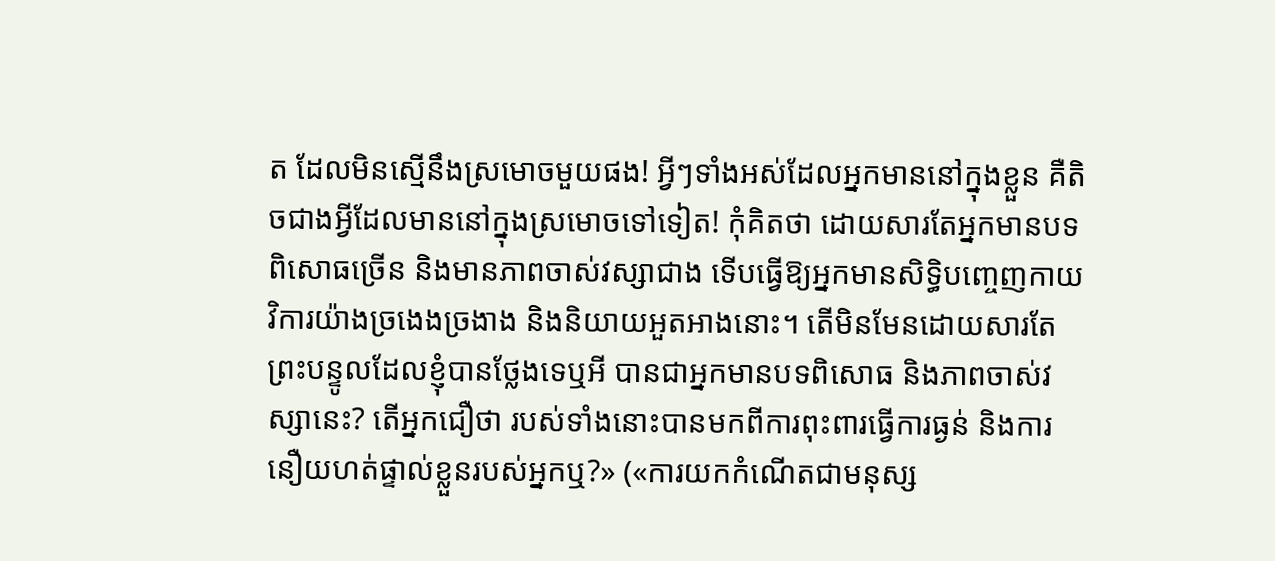ត ដែលមិនស្មើនឹងស្រមោចមួយផង! អ្វីៗទាំងអស់ដែលអ្នកមាននៅក្នុងខ្លួន គឺតិចជាងអ្វីដែលមាននៅក្នុងស្រមោចទៅទៀត! កុំគិតថា ដោយសារតែអ្នកមានបទពិសោធច្រើន និងមានភាពចាស់វស្សាជាង ទើបធ្វើឱ្យអ្នកមានសិទ្ធិបញ្ចេញកាយវិការយ៉ាងច្រងេងច្រងាង និងនិយាយអួតអាងនោះ។ តើមិនមែនដោយសារតែព្រះបន្ទូលដែលខ្ញុំបានថ្លែងទេឬអី បានជាអ្នកមានបទពិសោធ និងភាពចាស់វស្សានេះ? តើអ្នកជឿថា របស់ទាំងនោះបានមកពីការពុះពារធ្វើការធ្ងន់ និងការនឿយហត់ផ្ទាល់ខ្លួនរបស់អ្នកឬ?» («ការយកកំណើតជាមនុស្ស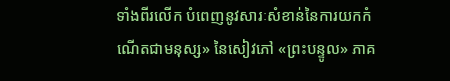ទាំងពីរលើក បំពេញនូវសារៈសំខាន់នៃការយកកំណើតជាមនុស្ស» នៃសៀវភៅ «ព្រះបន្ទូល» ភាគ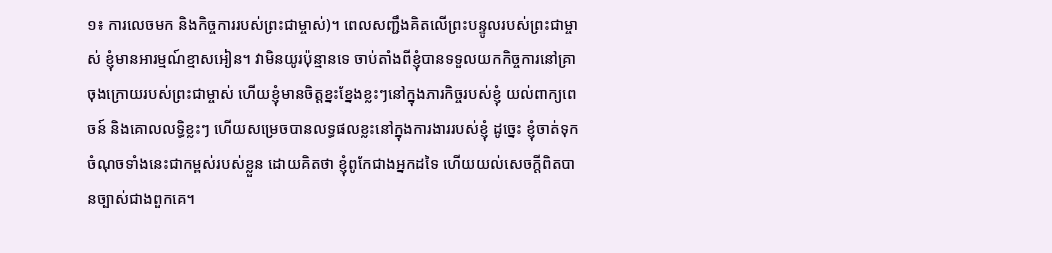១៖ ការលេចមក និងកិច្ចការរបស់ព្រះជាម្ចាស់)។ ពេលសញ្ជឹងគិតលើព្រះបន្ទូលរបស់ព្រះជាម្ចាស់ ខ្ញុំមានអារម្មណ៍ខ្មាសអៀន។ វាមិនយូរប៉ុន្មានទេ ចាប់តាំងពីខ្ញុំបានទទួលយកកិច្ចការនៅគ្រាចុងក្រោយរបស់ព្រះជាម្ចាស់ ហើយខ្ញុំមានចិត្តខ្នះខ្នែងខ្លះៗនៅក្នុងភារកិច្ចរបស់ខ្ញុំ យល់ពាក្យពេចន៍ និងគោលលទ្ធិខ្លះៗ ហើយសម្រេចបានលទ្ធផលខ្លះនៅក្នុងការងាររបស់ខ្ញុំ ដូច្នេះ ខ្ញុំចាត់ទុកចំណុចទាំងនេះជាកម្ពស់របស់ខ្លួន ដោយគិតថា ខ្ញុំពូកែជាងអ្នកដទៃ ហើយយល់សេចក្តីពិតបានច្បាស់ជាងពួកគេ។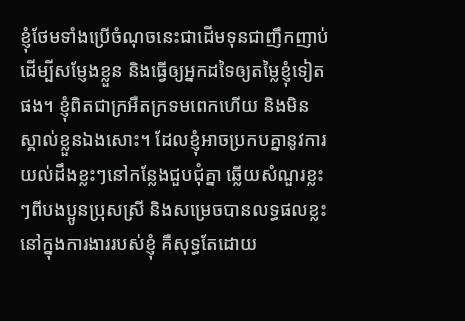ខ្ញុំថែមទាំងប្រើចំណុចនេះជាដើមទុនជាញឹកញាប់ ដើម្បីសម្ញែងខ្លួន និងធ្វើឲ្យអ្នកដទៃឲ្យតម្លៃខ្ញុំទៀតផង។ ខ្ញុំពិតជាក្រអឺតក្រទមពេកហើយ និងមិនស្គាល់ខ្លួនឯងសោះ។ ដែលខ្ញុំអាចប្រកបគ្នានូវការយល់ដឹងខ្លះៗនៅកន្លែងជួបជុំគ្នា ឆ្លើយសំណួរខ្លះៗពីបងប្អូនប្រុសស្រី និងសម្រេចបានលទ្ធផលខ្លះនៅក្នុងការងាររបស់ខ្ញុំ គឺសុទ្ធតែដោយ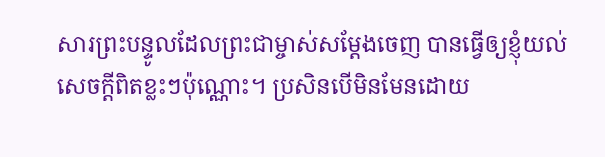សារព្រះបន្ទូលដែលព្រះជាម្ចាស់សម្ដែងចេញ បានធ្វើឲ្យខ្ញុំយល់សេចក្តីពិតខ្លះៗប៉ុណ្ណោះ។ ប្រសិនបើមិនមែនដោយ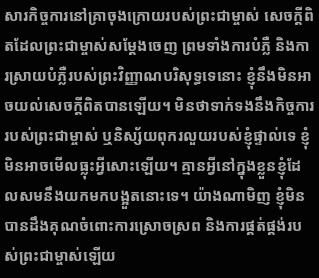សារកិច្ចការនៅគ្រាចុងក្រោយរបស់ព្រះជាម្ចាស់ សេចក្តីពិតដែលព្រះជាម្ចាស់សម្ដែងចេញ ព្រមទាំងការបំភ្លឺ និងការស្រាយបំភ្លឺរបស់ព្រះវិញ្ញាណបរិសុទ្ធទេនោះ ខ្ញុំនឹងមិនអាចយល់សេចក្តីពិតបានឡើយ។ មិនថាទាក់ទងនឹងកិច្ចការរបស់ព្រះជាម្ចាស់ ឬនិស្ស័យពុករលួយរបស់ខ្ញុំផ្ទាល់ទេ ខ្ញុំមិនអាចមើលធ្លុះអ្វីសោះឡើយ។ គ្មានអ្វីនៅក្នុងខ្លួនខ្ញុំដែលសមនឹងយកមកបង្អួតនោះទេ។ យ៉ាងណាមិញ ខ្ញុំមិនបានដឹងគុណចំពោះការស្រោចស្រព និងការផ្គត់ផ្គង់របស់ព្រះជាម្ចាស់ឡើយ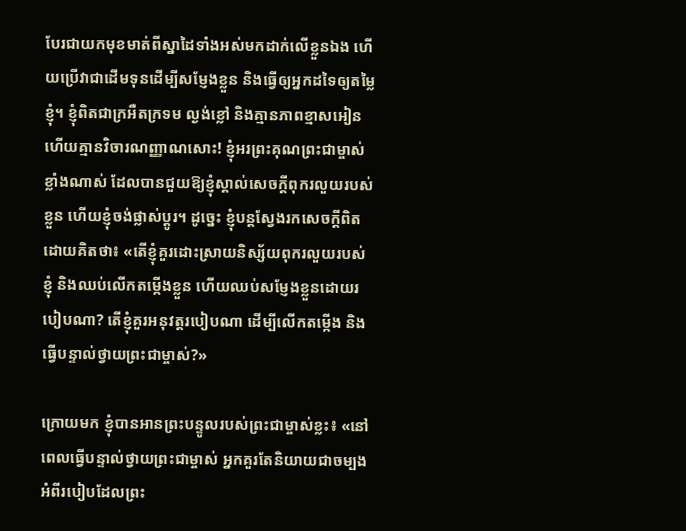បែរជាយកមុខមាត់ពីស្នាដៃទាំងអស់មកដាក់លើខ្លួនឯង ហើយប្រើវាជាដើមទុនដើម្បីសម្ញែងខ្លួន និងធ្វើឲ្យអ្នកដទៃឲ្យតម្លៃខ្ញុំ។ ខ្ញុំពិតជាក្រអឺតក្រទម ល្ងង់ខ្លៅ និងគ្មានភាពខ្មាសអៀន ហើយគ្មានវិចារណញ្ញាណសោះ! ខ្ញុំអរព្រះគុណព្រះជាម្ចាស់ខ្លាំងណាស់ ដែលបានជួយឱ្យខ្ញុំស្គាល់សេចក្តីពុករលួយរបស់ខ្លួន ហើយខ្ញុំចង់ផ្លាស់ប្ដូរ។ ដូច្នេះ ខ្ញុំបន្តស្វែងរកសេចក្តីពិត ដោយគិតថា៖ «តើខ្ញុំគួរដោះស្រាយនិស្ស័យពុករលួយរបស់ខ្ញុំ និងឈប់លើកតម្កើងខ្លួន ហើយឈប់សម្ញែងខ្លួនដោយរបៀបណា? តើខ្ញុំគួរអនុវត្តរបៀបណា ដើម្បីលើកតម្កើង និងធ្វើបន្ទាល់ថ្វាយព្រះជាម្ចាស់?»

ក្រោយមក ខ្ញុំបានអានព្រះបន្ទូលរបស់ព្រះជាម្ចាស់ខ្លះ៖ «នៅពេលធ្វើបន្ទាល់ថ្វាយព្រះជាម្ចាស់ អ្នកគួរតែនិយាយជាចម្បងអំពីរបៀបដែលព្រះ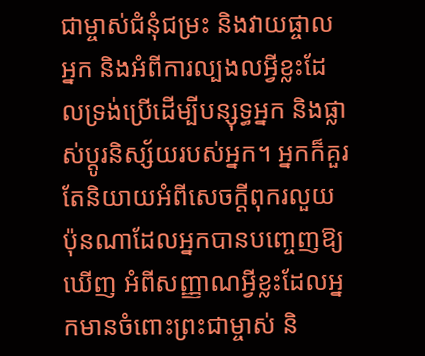ជាម្ចាស់ជំនុំជម្រះ និងវាយផ្ចាលអ្នក និងអំពីការល្បងលអ្វីខ្លះដែលទ្រង់ប្រើដើម្បីបន្សុទ្ធអ្នក និងផ្លាស់ប្ដូរនិស្ស័យរបស់អ្នក។ អ្នកក៏គួរតែនិយាយអំពីសេចក្ដីពុករលួយប៉ុនណាដែលអ្នកបានបញ្ចេញឱ្យឃើញ អំពីសញ្ញាណអ្វីខ្លះដែលអ្នកមានចំពោះព្រះជាម្ចាស់ និ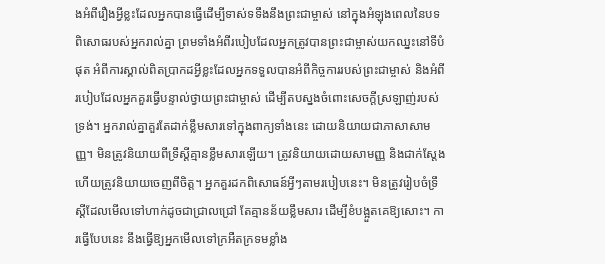ងអំពីរឿងអ្វីខ្លះដែលអ្នកបានធ្វើដើម្បីទាស់ទទឹងនឹងព្រះជាម្ចាស់ នៅក្នុងអំឡុងពេលនៃបទពិសោធរបស់អ្នករាល់គ្នា ព្រមទាំងអំពីរបៀបដែលអ្នកត្រូវបានព្រះជាម្ចាស់យកឈ្នះនៅទីបំផុត អំពីការស្គាល់ពិតប្រាកដអ្វីខ្លះដែលអ្នកទទួលបានអំពីកិច្ចការរបស់ព្រះជាម្ចាស់ និងអំពីរបៀបដែលអ្នកគួរធ្វើបន្ទាល់ថ្វាយព្រះជាម្ចាស់ ដើម្បីតបស្នងចំពោះសេចក្ដីស្រឡាញ់របស់ទ្រង់។ អ្នករាល់គ្នាគួរតែដាក់ខ្លឹមសារទៅក្នុងពាក្យទាំងនេះ ដោយនិយាយជាភាសាសាមញ្ញ។ មិនត្រូវនិយាយពីទ្រឹស្ដីគ្មានខ្លឹមសារឡើយ។ ត្រូវនិយាយដោយសាមញ្ញ និងជាក់ស្ដែង ហើយត្រូវនិយាយចេញពីចិត្ត។ អ្នកគួរដកពិសោធន៍អ្វីៗតាមរបៀបនេះ។ មិនត្រូវរៀបចំទ្រឹស្ដីដែលមើលទៅហាក់ដូចជាជ្រាលជ្រៅ តែគ្មានន័យខ្លឹមសារ ដើម្បីខំបង្អួតគេឱ្យសោះ។ ការធ្វើបែបនេះ នឹងធ្វើឱ្យអ្នកមើលទៅក្រអឺតក្រទមខ្លាំង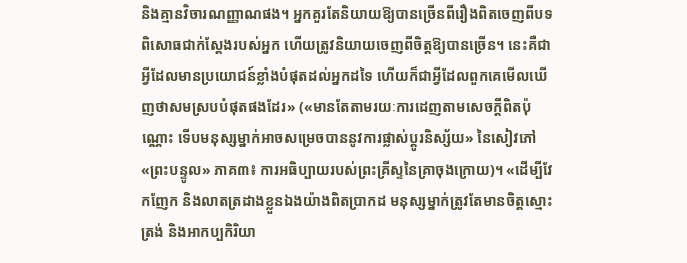និងគ្មានវិចារណញ្ញាណផង។ អ្នកគួរតែនិយាយឱ្យបានច្រើនពីរឿងពិតចេញពីបទពិសោធជាក់ស្ដែងរបស់អ្នក ហើយត្រូវនិយាយចេញពីចិត្តឱ្យបានច្រើន។ នេះគឺជាអ្វីដែលមានប្រយោជន៍ខ្លាំងបំផុតដល់អ្នកដទៃ ហើយក៏ជាអ្វីដែលពួកគេមើលឃើញថាសមស្របបំផុតផងដែរ» («មានតែតាមរយៈការដេញតាមសេចក្ដីពិតប៉ុណ្ណោះ ទើបមនុស្សម្នាក់អាចសម្រេចបាននូវការផ្លាស់ប្ដូរនិស្ស័យ» នៃសៀវភៅ «ព្រះបន្ទូល» ភាគ៣៖ ការអធិប្បាយរបស់ព្រះគ្រីស្ទនៃគ្រាចុងក្រោយ)។ «ដើម្បីវែកញែក និងលាតត្រដាងខ្លួនឯងយ៉ាងពិតប្រាកដ មនុស្សម្នាក់ត្រូវតែមានចិត្តស្មោះត្រង់ និងអាកប្បកិរិយា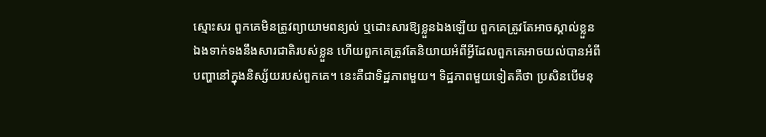ស្មោះសរ ពួកគេមិនត្រូវព្យាយាមពន្យល់ ឬដោះសារឱ្យខ្លួនឯងឡើយ ពួកគេត្រូវតែអាចស្គាល់ខ្លួនឯងទាក់ទងនឹងសារជាតិរបស់ខ្លួន ហើយពួកគេត្រូវតែនិយាយអំពីអ្វីដែលពួកគេអាចយល់បានអំពីបញ្ហានៅក្នុងនិស្ស័យរបស់ពួកគេ។ នេះគឺជាទិដ្ឋភាពមួយ។ ទិដ្ឋភាពមួយទៀតគឺថា ប្រសិនបើមនុ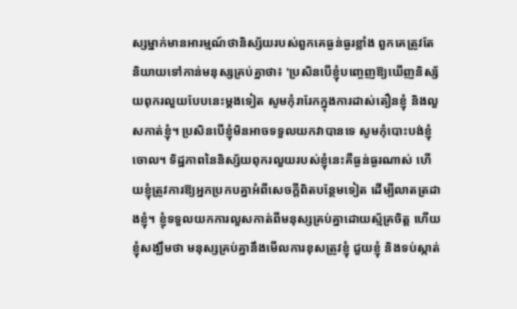ស្សម្នាក់មានអារម្មណ៍ថានិស្ស័យរបស់ពួកគេធ្ងន់ធ្ងរខ្លាំង ពួកគេត្រូវតែនិយាយទៅកាន់មនុស្សគ្រប់គ្នាថា៖ 'ប្រសិនបើខ្ញុំបញ្ចេញឱ្យឃើញនិស្ស័យពុករលួយបែបនេះម្ដងទៀត សូមកុំរារែកក្នុងការដាស់តឿនខ្ញុំ និងលួសកាត់ខ្ញុំ។ ប្រសិនបើខ្ញុំមិនអាចទទួលយកវាបានទេ សូមកុំបោះបង់ខ្ញុំចោល។ ទិដ្ឋភាពនៃនិស្ស័យពុករលួយរបស់ខ្ញុំនេះគឺធ្ងន់ធ្ងរណាស់ ហើយខ្ញុំត្រូវការឱ្យអ្នកប្រកបគ្នាអំពីសេចក្ដីពិតបន្ថែមទៀត ដើម្បីលាតត្រដាងខ្ញុំ។ ខ្ញុំទទួលយកការលួសកាត់ពីមនុស្សគ្រប់គ្នាដោយស្ម័គ្រចិត្ត ហើយខ្ញុំសង្ឃឹមថា មនុស្សគ្រប់គ្នានឹងមើលការខុសត្រូវខ្ញុំ ជួយខ្ញុំ និងទប់ស្កាត់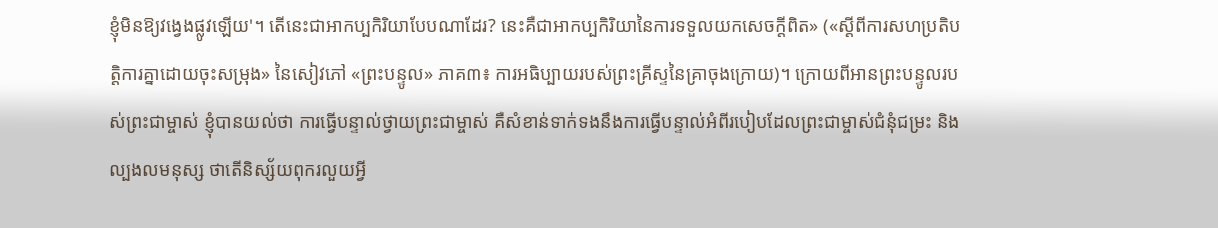ខ្ញុំមិនឱ្យវង្វេងផ្លូវឡើយ'។ តើនេះជាអាកប្បកិរិយាបែបណាដែរ? នេះគឺជាអាកប្បកិរិយានៃការទទួលយកសេចក្ដីពិត» («ស្ដីពីការសហប្រតិបត្តិការគ្នាដោយចុះសម្រុង» នៃសៀវភៅ «ព្រះបន្ទូល» ភាគ៣៖ ការអធិប្បាយរបស់ព្រះគ្រីស្ទនៃគ្រាចុងក្រោយ)។ ក្រោយពីអានព្រះបន្ទូលរបស់ព្រះជាម្ចាស់ ខ្ញុំបានយល់ថា ការធ្វើបន្ទាល់ថ្វាយព្រះជាម្ចាស់ គឺសំខាន់ទាក់ទងនឹងការធ្វើបន្ទាល់អំពីរបៀបដែលព្រះជាម្ចាស់ជំនុំជម្រះ និងល្បងលមនុស្ស ថាតើនិស្ស័យពុករលួយអ្វី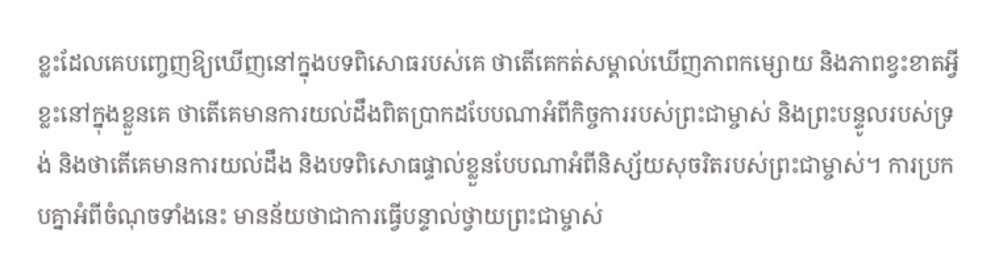ខ្លះដែលគេបញ្ចេញឱ្យឃើញនៅក្នុងបទពិសោធរបស់គេ ថាតើគេកត់សម្គាល់ឃើញភាពកម្សោយ និងភាពខ្វះខាតអ្វីខ្លះនៅក្នុងខ្លួនគេ ថាតើគេមានការយល់ដឹងពិតប្រាកដបែបណាអំពីកិច្ចការរបស់ព្រះជាម្ចាស់ និងព្រះបន្ទូលរបស់ទ្រង់ និងថាតើគេមានការយល់ដឹង និងបទពិសោធផ្ទាល់ខ្លួនបែបណាអំពីនិស្ស័យសុចរិតរបស់ព្រះជាម្ចាស់។ ការប្រកបគ្នាអំពីចំណុចទាំងនេះ មានន័យថាជាការធ្វើបន្ទាល់ថ្វាយព្រះជាម្ចាស់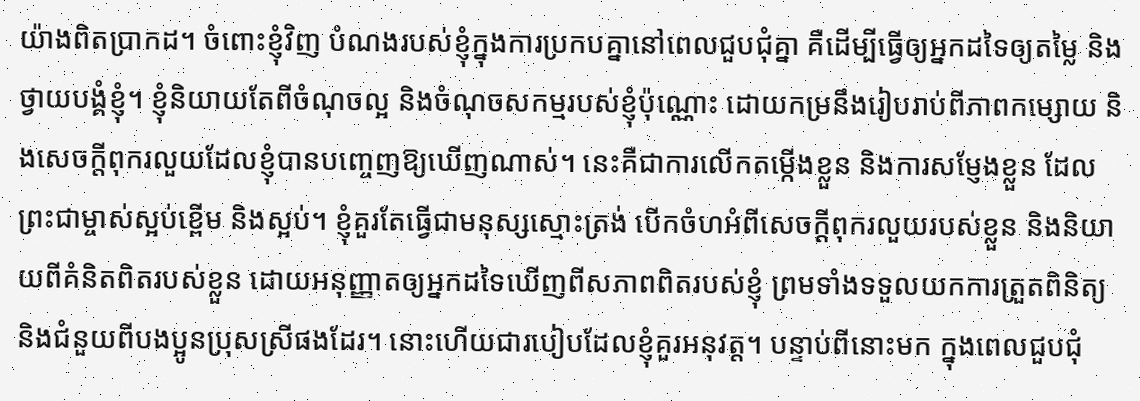យ៉ាងពិតប្រាកដ។ ចំពោះខ្ញុំវិញ បំណងរបស់ខ្ញុំក្នុងការប្រកបគ្នានៅពេលជួបជុំគ្នា គឺដើម្បីធ្វើឲ្យអ្នកដទៃឲ្យតម្លៃ និងថ្វាយបង្គំខ្ញុំ។ ខ្ញុំនិយាយតែពីចំណុចល្អ និងចំណុចសកម្មរបស់ខ្ញុំប៉ុណ្ណោះ ដោយកម្រនឹងរៀបរាប់ពីភាពកម្សោយ និងសេចក្តីពុករលួយដែលខ្ញុំបានបញ្ចេញឱ្យឃើញណាស់។ នេះគឺជាការលើកតម្កើងខ្លួន និងការសម្ញែងខ្លួន ដែលព្រះជាម្ចាស់ស្អប់ខ្ពើម និងស្អប់។ ខ្ញុំគួរតែធ្វើជាមនុស្សស្មោះត្រង់ បើកចំហអំពីសេចក្តីពុករលួយរបស់ខ្លួន និងនិយាយពីគំនិតពិតរបស់ខ្លួន ដោយអនុញ្ញាតឲ្យអ្នកដទៃឃើញពីសភាពពិតរបស់ខ្ញុំ ព្រមទាំងទទួលយកការត្រួតពិនិត្យ និងជំនួយពីបងប្អូនប្រុសស្រីផងដែរ។ នោះហើយជារបៀបដែលខ្ញុំគួរអនុវត្ត។ បន្ទាប់ពីនោះមក ក្នុងពេលជួបជុំ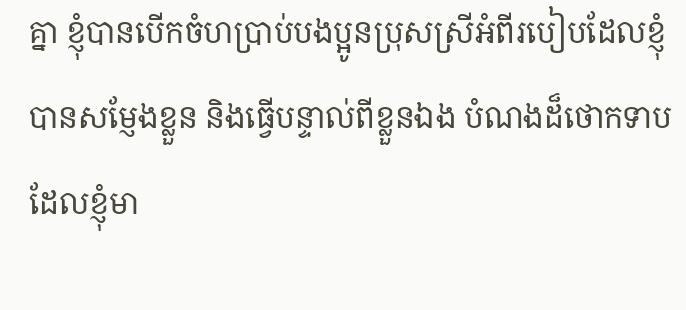គ្នា ខ្ញុំបានបើកចំហប្រាប់បងប្អូនប្រុសស្រីអំពីរបៀបដែលខ្ញុំបានសម្ញែងខ្លួន និងធ្វើបន្ទាល់ពីខ្លួនឯង បំណងដ៏ថោកទាបដែលខ្ញុំមា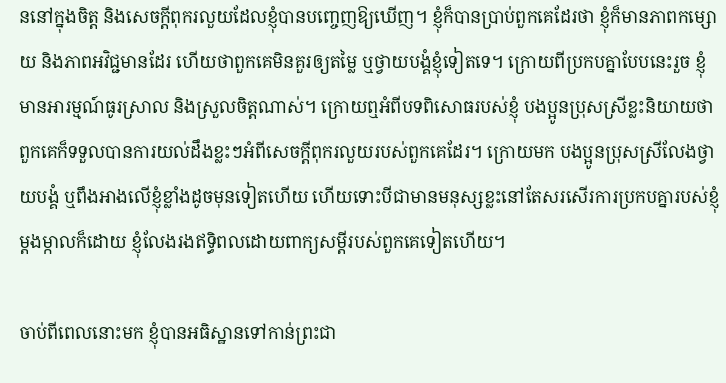ននៅក្នុងចិត្ត និងសេចក្តីពុករលួយដែលខ្ញុំបានបញ្ចេញឱ្យឃើញ។ ខ្ញុំក៏បានប្រាប់ពួកគេដែរថា ខ្ញុំក៏មានភាពកម្សោយ និងភាពអវិជ្ជមានដែរ ហើយថាពួកគេមិនគួរឲ្យតម្លៃ ឬថ្វាយបង្គំខ្ញុំទៀតទេ។ ក្រោយពីប្រកបគ្នាបែបនេះរួច ខ្ញុំមានអារម្មណ៍ធូរស្រាល និងស្រួលចិត្តណាស់។ ក្រោយឮអំពីបទពិសោធរបស់ខ្ញុំ បងប្អូនប្រុសស្រីខ្លះនិយាយថា ពួកគេក៏ទទួលបានការយល់ដឹងខ្លះៗអំពីសេចក្តីពុករលួយរបស់ពួកគេដែរ។ ក្រោយមក បងប្អូនប្រុសស្រីលែងថ្វាយបង្គំ ឬពឹងអាងលើខ្ញុំខ្លាំងដូចមុនទៀតហើយ ហើយទោះបីជាមានមនុស្សខ្លះនៅតែសរសើរការប្រកបគ្នារបស់ខ្ញុំម្ដងម្កាលក៏ដោយ ខ្ញុំលែងរងឥទ្ធិពលដោយពាក្យសម្ដីរបស់ពួកគេទៀតហើយ។

ចាប់ពីពេលនោះមក ខ្ញុំបានអធិស្ឋានទៅកាន់ព្រះជា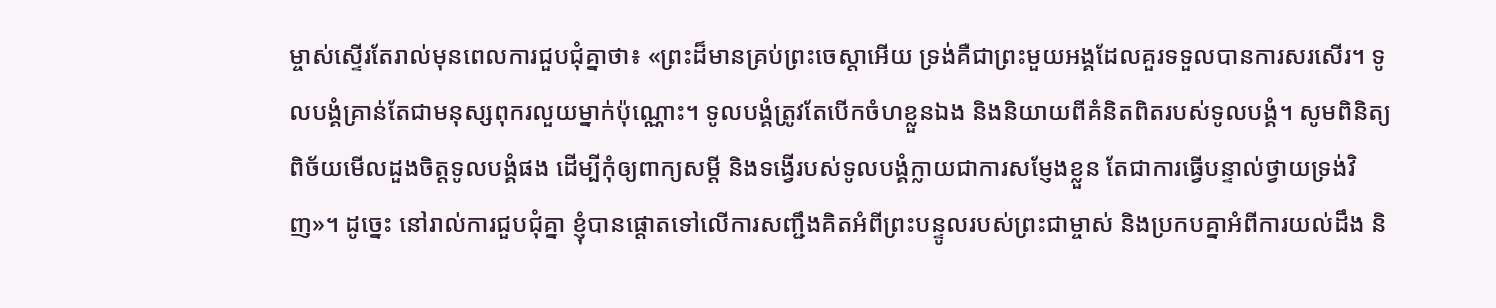ម្ចាស់ស្ទើរតែរាល់មុនពេលការជួបជុំគ្នាថា៖ «ព្រះដ៏មានគ្រប់ព្រះចេស្ដាអើយ ទ្រង់គឺជាព្រះមួយអង្គដែលគួរទទួលបានការសរសើរ។ ទូលបង្គំគ្រាន់តែជាមនុស្សពុករលួយម្នាក់ប៉ុណ្ណោះ។ ទូលបង្គំត្រូវតែបើកចំហខ្លួនឯង និងនិយាយពីគំនិតពិតរបស់ទូលបង្គំ។ សូមពិនិត្យពិច័យមើលដួងចិត្តទូលបង្គំផង ដើម្បីកុំឲ្យពាក្យសម្ដី និងទង្វើរបស់ទូលបង្គំក្លាយជាការសម្ញែងខ្លួន តែជាការធ្វើបន្ទាល់ថ្វាយទ្រង់វិញ»។ ដូច្នេះ នៅរាល់ការជួបជុំគ្នា ខ្ញុំបានផ្ដោតទៅលើការសញ្ជឹងគិតអំពីព្រះបន្ទូលរបស់ព្រះជាម្ចាស់ និងប្រកបគ្នាអំពីការយល់ដឹង និ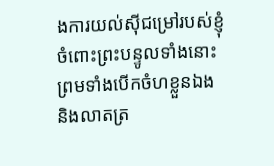ងការយល់ស៊ីជម្រៅរបស់ខ្ញុំចំពោះព្រះបន្ទូលទាំងនោះ ព្រមទាំងបើកចំហខ្លួនឯង និងលាតត្រ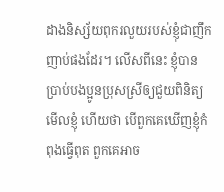ដាងនិស្ស័យពុករលួយរបស់ខ្ញុំជាញឹកញាប់ផងដែរ។ លើសពីនេះ ខ្ញុំបានប្រាប់បងប្អូនប្រុសស្រីឲ្យជួយពិនិត្យមើលខ្ញុំ ហើយថា បើពួកគេឃើញខ្ញុំកំពុងធ្វើពុត ពួកគេអាច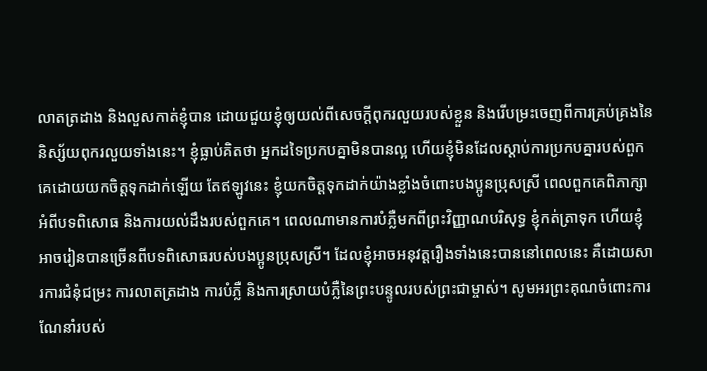លាតត្រដាង និងលួសកាត់ខ្ញុំបាន ដោយជួយខ្ញុំឲ្យយល់ពីសេចក្តីពុករលួយរបស់ខ្លួន និងរើបម្រះចេញពីការគ្រប់គ្រងនៃនិស្ស័យពុករលួយទាំងនេះ។ ខ្ញុំធ្លាប់គិតថា អ្នកដទៃប្រកបគ្នាមិនបានល្អ ហើយខ្ញុំមិនដែលស្ដាប់ការប្រកបគ្នារបស់ពួកគេដោយយកចិត្តទុកដាក់ឡើយ តែឥឡូវនេះ ខ្ញុំយកចិត្តទុកដាក់យ៉ាងខ្លាំងចំពោះបងប្អូនប្រុសស្រី ពេលពួកគេពិភាក្សាអំពីបទពិសោធ និងការយល់ដឹងរបស់ពួកគេ។ ពេលណាមានការបំភ្លឺមកពីព្រះវិញ្ញាណបរិសុទ្ធ ខ្ញុំកត់ត្រាទុក ហើយខ្ញុំអាចរៀនបានច្រើនពីបទពិសោធរបស់បងប្អូនប្រុសស្រី។ ដែលខ្ញុំអាចអនុវត្តរឿងទាំងនេះបាននៅពេលនេះ គឺដោយសារការជំនុំជម្រះ ការលាតត្រដាង ការបំភ្លឺ និងការស្រាយបំភ្លឺនៃព្រះបន្ទូលរបស់ព្រះជាម្ចាស់។ សូមអរព្រះគុណចំពោះការណែនាំរបស់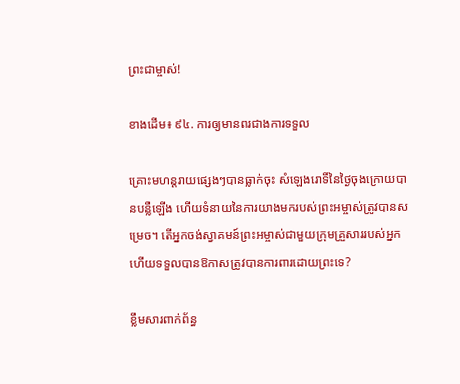ព្រះជាម្ចាស់!

ខាងដើម៖ ៩៤. ការឲ្យមានពរជាងការទទួល

គ្រោះមហន្តរាយផ្សេងៗបានធ្លាក់ចុះ សំឡេងរោទិ៍នៃថ្ងៃចុងក្រោយបានបន្លឺឡើង ហើយទំនាយនៃការយាងមករបស់ព្រះអម្ចាស់ត្រូវបានសម្រេច។ តើអ្នកចង់ស្វាគមន៍ព្រះអម្ចាស់ជាមួយក្រុមគ្រួសាររបស់អ្នក ហើយទទួលបានឱកាសត្រូវបានការពារដោយព្រះទេ?

ខ្លឹមសារពាក់ព័ន្ធ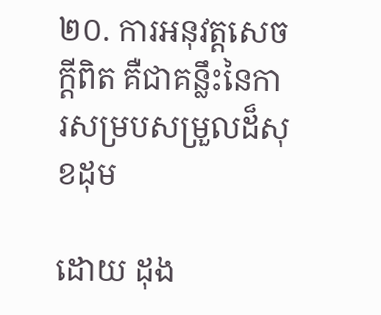២០. ការអនុវត្តសេចក្ដីពិត គឺជាគន្លឹះនៃការសម្របសម្រួលដ៏សុខដុម

ដោយ ដុង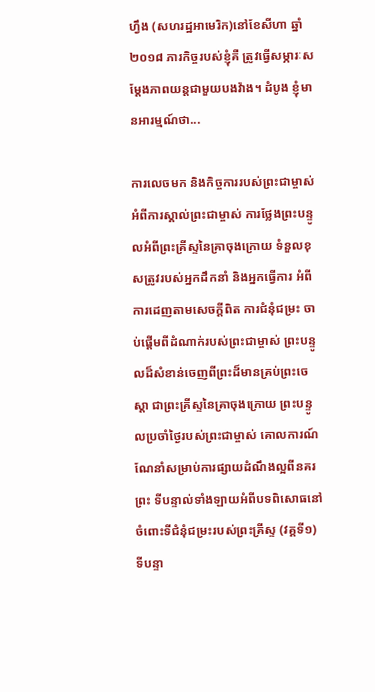ហ្វឹង (សហរដ្ឋអាមេរិក)នៅខែសីហា ឆ្នាំ ២០១៨ ភារកិច្ចរបស់ខ្ញុំគឺ ត្រូវធ្វើសម្ភារៈសម្ដែងភាពយន្តជាមួយបងវ៉ាង។ ដំបូង ខ្ញុំមានអារម្មណ៍ថា...

ការលេចមក និងកិច្ចការរបស់ព្រះជាម្ចាស់ អំពីការស្គាល់ព្រះជាម្ចាស់ ការថ្លែងព្រះបន្ទូលអំពីព្រះគ្រីស្ទនៃគ្រាចុងក្រោយ ទំនួលខុសត្រូវរបស់អ្នកដឹកនាំ និងអ្នកធ្វើការ អំពីការដេញតាមសេចក្តីពិត ការជំនុំជម្រះ ចាប់ផ្ដើមពីដំណាក់របស់ព្រះជាម្ចាស់ ព្រះបន្ទូលដ៏សំខាន់ចេញពីព្រះដ៏មានគ្រប់ព្រះចេស្ដា ជាព្រះគ្រីស្ទនៃគ្រាចុងក្រោយ ព្រះបន្ទូលប្រចាំថ្ងៃរបស់ព្រះជាម្ចាស់ គោលការណ៍ណែនាំសម្រាប់ការផ្សាយដំណឹងល្អពីនគរព្រះ ទីបន្ទាល់ទាំងឡាយអំពីបទពិសោធនៅចំពោះទីជំនុំជម្រះរបស់ព្រះគ្រីស្ទ (វគ្គទី១) ទីបន្ទា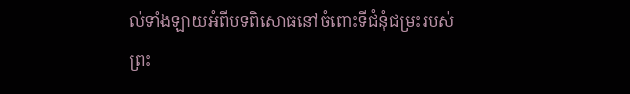ល់ទាំងឡាយអំពីបទពិសោធនៅចំពោះទីជំនុំជម្រះរបស់ព្រះ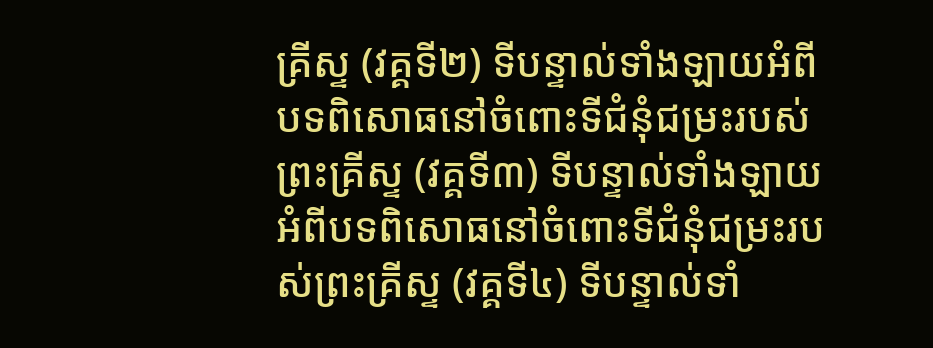គ្រីស្ទ (វគ្គទី២) ទីបន្ទាល់ទាំងឡាយអំពីបទពិសោធនៅចំពោះទីជំនុំជម្រះរបស់ព្រះគ្រីស្ទ (វគ្គទី៣) ទីបន្ទាល់ទាំងឡាយអំពីបទពិសោធនៅចំពោះទីជំនុំជម្រះរបស់ព្រះគ្រីស្ទ (វគ្គទី៤) ទីបន្ទាល់ទាំ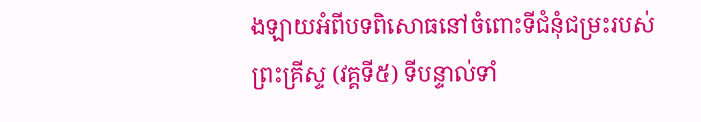ងឡាយអំពីបទពិសោធនៅចំពោះទីជំនុំជម្រះរបស់ព្រះគ្រីស្ទ (វគ្គទី៥) ទីបន្ទាល់ទាំ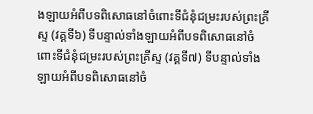ងឡាយអំពីបទពិសោធនៅចំពោះទីជំនុំជម្រះរបស់ព្រះគ្រីស្ទ (វគ្គទី៦) ទីបន្ទាល់ទាំងឡាយអំពីបទពិសោធនៅចំពោះទីជំនុំជម្រះរបស់ព្រះគ្រីស្ទ (វគ្គទី៧) ទីបន្ទាល់ទាំងឡាយអំពីបទពិសោធនៅចំ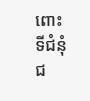ពោះទីជំនុំជ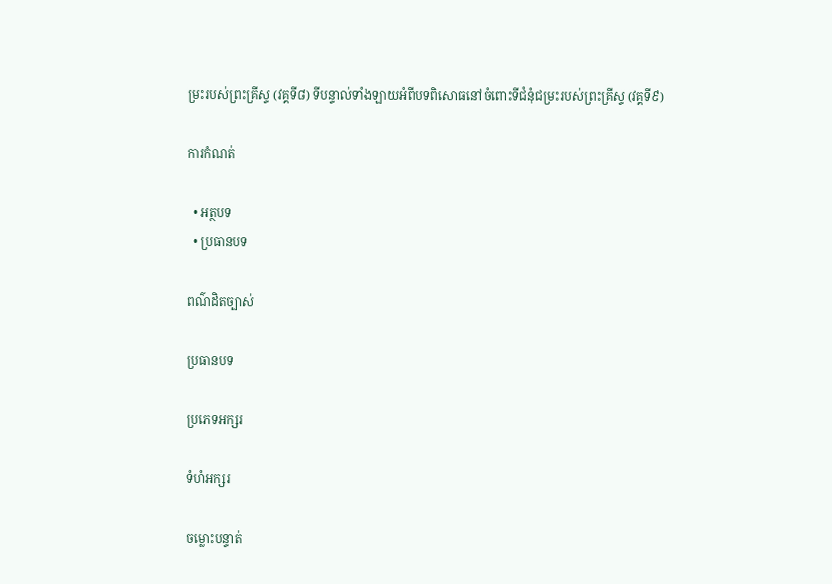ម្រះរបស់ព្រះគ្រីស្ទ (វគ្គទី៨) ទីបន្ទាល់ទាំងឡាយអំពីបទពិសោធនៅចំពោះទីជំនុំជម្រះរបស់ព្រះគ្រីស្ទ (វគ្គទី៩)

ការកំណត់

  • អត្ថបទ
  • ប្រធានបទ

ពណ៌ដិតច្បាស់

ប្រធានបទ

ប្រភេទអក្សរ

ទំហំអក្សរ

ចម្លោះបន្ទាត់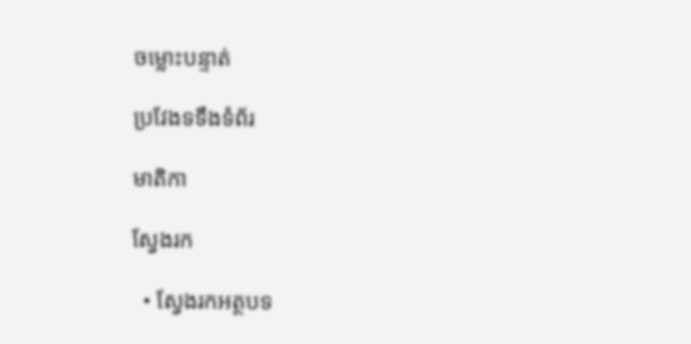ចម្លោះបន្ទាត់

ប្រវែងទទឹងទំព័រ

មាតិកា

ស្វែងរក

  • ស្វែងរកអត្ថបទ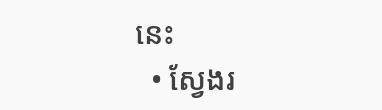នេះ
  • ស្វែងរ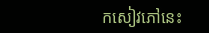កសៀវភៅនេះ